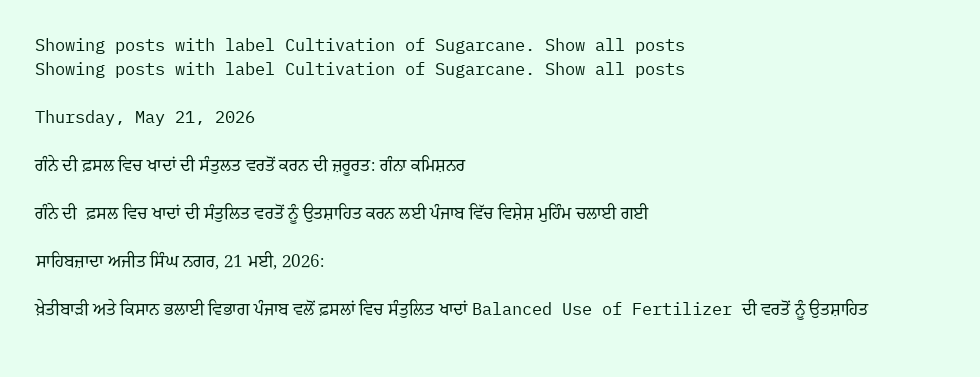Showing posts with label Cultivation of Sugarcane. Show all posts
Showing posts with label Cultivation of Sugarcane. Show all posts

Thursday, May 21, 2026

ਗੰਨੇ ਦੀ ਫ਼ਸਲ ਵਿਚ ਖਾਦਾਂ ਦੀ ਸੰਤੁਲਤ ਵਰਤੋਂ ਕਰਨ ਦੀ ਜ਼ਰੂਰਤ: ਗੰਨਾ ਕਮਿਸ਼ਨਰ

ਗੰਨੇ ਦੀ  ਫ਼ਸਲ ਵਿਚ ਖਾਦਾਂ ਦੀ ਸੰਤੁਲਿਤ ਵਰਤੋਂ ਨੂੰ ਉਤਸ਼ਾਹਿਤ ਕਰਨ ਲਈ ਪੰਜਾਬ ਵਿੱਚ ਵਿਸ਼ੇਸ਼ ਮੁਹਿੰਮ ਚਲਾਈ ਗਈ

ਸਾਹਿਬਜ਼ਾਦਾ ਅਜੀਤ ਸਿੰਘ ਨਗਰ, 21 ਮਈ, 2026:

ਖ਼ੇਤੀਬਾੜੀ ਅਤੇ ਕਿਸਾਨ ਭਲਾਈ ਵਿਭਾਗ ਪੰਜਾਬ ਵਲੋਂ ਫ਼ਸਲਾਂ ਵਿਚ ਸੰਤੁਲਿਤ ਖਾਦਾਂ Balanced Use of Fertilizer ਦੀ ਵਰਤੋਂ ਨੂੰ ਉਤਸ਼ਾਹਿਤ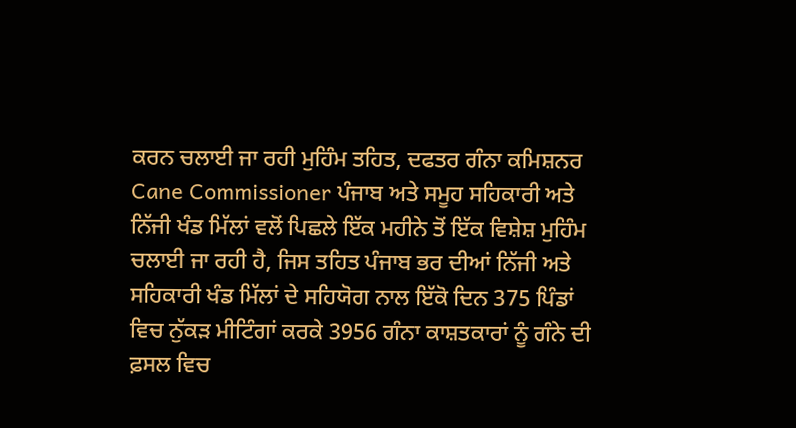ਕਰਨ ਚਲਾਈ ਜਾ ਰਹੀ ਮੁਹਿੰਮ ਤਹਿਤ, ਦਫਤਰ ਗੰਨਾ ਕਮਿਸ਼ਨਰ  Cane Commissioner ਪੰਜਾਬ ਅਤੇ ਸਮੂਹ ਸਹਿਕਾਰੀ ਅਤੇ ਨਿੱਜੀ ਖੰਡ ਮਿੱਲਾਂ ਵਲੋਂ ਪਿਛਲੇ ਇੱਕ ਮਹੀਨੇ ਤੋਂ ਇੱਕ ਵਿਸ਼ੇਸ਼ ਮੁਹਿੰਮ  ਚਲਾਈ ਜਾ ਰਹੀ ਹੈ, ਜਿਸ ਤਹਿਤ ਪੰਜਾਬ ਭਰ ਦੀਆਂ ਨਿੱਜੀ ਅਤੇ ਸਹਿਕਾਰੀ ਖੰਡ ਮਿੱਲਾਂ ਦੇ ਸਹਿਯੋਗ ਨਾਲ ਇੱਕੋ ਦਿਨ 375 ਪਿੰਡਾਂ ਵਿਚ ਨੁੱਕੜ ਮੀਟਿੰਗਾਂ ਕਰਕੇ 3956 ਗੰਨਾ ਕਾਸ਼ਤਕਾਰਾਂ ਨੂੰ ਗੰਨੇ ਦੀ ਫ਼ਸਲ ਵਿਚ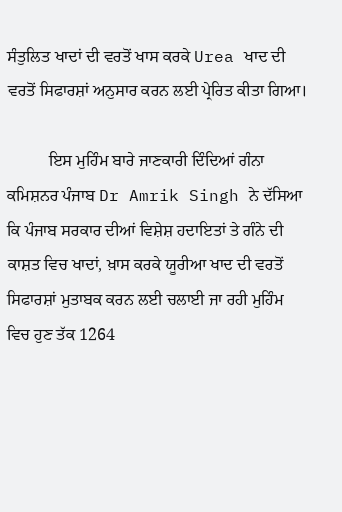ਸੰਤੁਲਿਤ ਖਾਦਾਂ ਦੀ ਵਰਤੋਂ ਖਾਸ ਕਰਕੇ Urea ਖਾਦ ਦੀ ਵਰਤੋਂ ਸਿਫਾਰਸ਼ਾਂ ਅਨੁਸਾਰ ਕਰਨ ਲਈ ਪ੍ਰੇਰਿਤ ਕੀਤਾ ਗਿਆ।

          ਇਸ ਮੁਹਿੰਮ ਬਾਰੇ ਜਾਣਕਾਰੀ ਦਿੰਦਿਆਂ ਗੰਨਾ ਕਮਿਸ਼ਨਰ ਪੰਜਾਬ Dr Amrik Singh ਨੇ ਦੱਸਿਆ ਕਿ ਪੰਜਾਬ ਸਰਕਾਰ ਦੀਆਂ ਵਿਸ਼ੇਸ਼ ਹਦਾਇਤਾਂ ਤੇ ਗੰਨੇ ਦੀ ਕਾਸ਼ਤ ਵਿਚ ਖਾਦਾਂ, ਖ਼ਾਸ ਕਰਕੇ ਯੂਰੀਆ ਖਾਦ ਦੀ ਵਰਤੋਂ ਸਿਫਾਰਸ਼ਾਂ ਮੁਤਾਬਕ ਕਰਨ ਲਈ ਚਲਾਈ ਜਾ ਰਹੀ ਮੁਹਿੰਮ ਵਿਚ ਹੁਣ ਤੱਕ 1264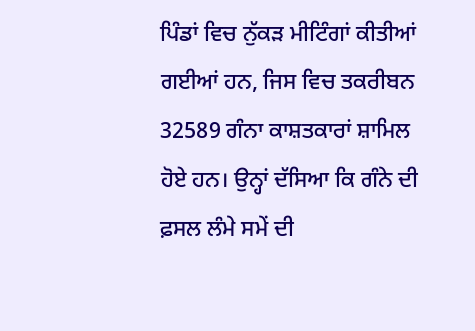ਪਿੰਡਾਂ ਵਿਚ ਨੁੱਕੜ ਮੀਟਿੰਗਾਂ ਕੀਤੀਆਂ ਗਈਆਂ ਹਨ, ਜਿਸ ਵਿਚ ਤਕਰੀਬਨ 32589 ਗੰਨਾ ਕਾਸ਼ਤਕਾਰਾਂ ਸ਼ਾਮਿਲ ਹੋਏ ਹਨ। ਉਨ੍ਹਾਂ ਦੱਸਿਆ ਕਿ ਗੰਨੇ ਦੀ ਫ਼ਸਲ ਲੰਮੇ ਸਮੇਂ ਦੀ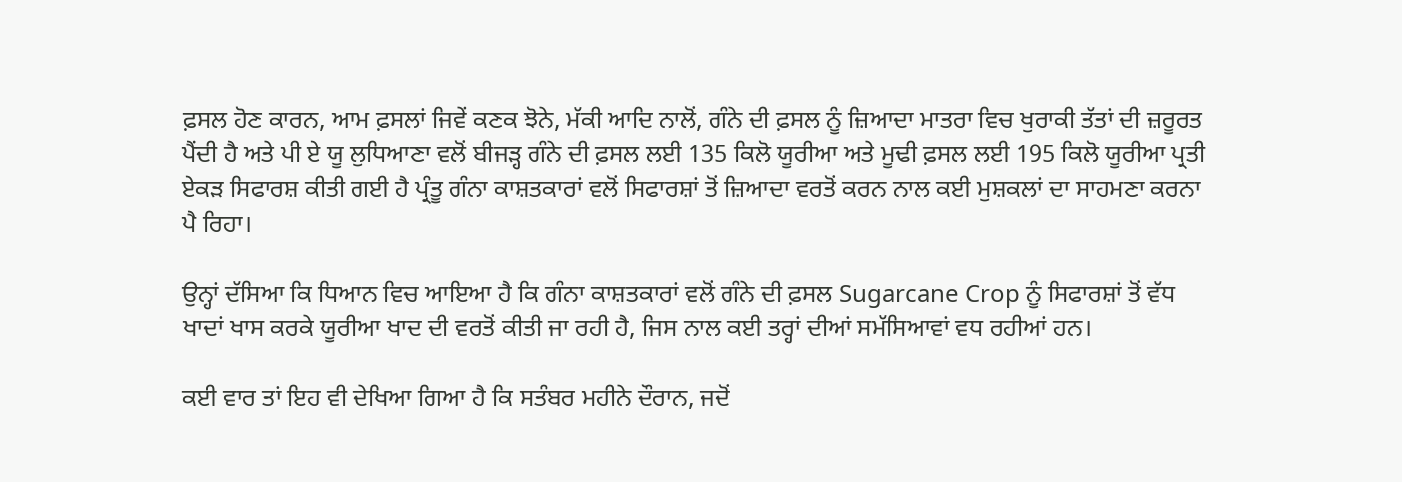ਫ਼ਸਲ ਹੋਣ ਕਾਰਨ, ਆਮ ਫ਼ਸਲਾਂ ਜਿਵੇਂ ਕਣਕ ਝੋਨੇ, ਮੱਕੀ ਆਦਿ ਨਾਲੋਂ, ਗੰਨੇ ਦੀ ਫ਼ਸਲ ਨੂੰ ਜ਼ਿਆਦਾ ਮਾਤਰਾ ਵਿਚ ਖੁਰਾਕੀ ਤੱਤਾਂ ਦੀ ਜ਼ਰੂਰਤ ਪੈਂਦੀ ਹੈ ਅਤੇ ਪੀ ਏ ਯੂ ਲੁਧਿਆਣਾ ਵਲੋਂ ਬੀਜੜ੍ਹ ਗੰਨੇ ਦੀ ਫ਼ਸਲ ਲਈ 135 ਕਿਲੋ ਯੂਰੀਆ ਅਤੇ ਮੂਢੀ ਫ਼ਸਲ ਲਈ 195 ਕਿਲੋ ਯੂਰੀਆ ਪ੍ਰਤੀ ਏਕੜ ਸਿਫਾਰਸ਼ ਕੀਤੀ ਗਈ ਹੈ ਪ੍ਰੰਤੂ ਗੰਨਾ ਕਾਸ਼ਤਕਾਰਾਂ ਵਲੋਂ ਸਿਫਾਰਸ਼ਾਂ ਤੋਂ ਜ਼ਿਆਦਾ ਵਰਤੋਂ ਕਰਨ ਨਾਲ ਕਈ ਮੁਸ਼ਕਲਾਂ ਦਾ ਸਾਹਮਣਾ ਕਰਨਾ ਪੈ ਰਿਹਾ।

ਉਨ੍ਹਾਂ ਦੱਸਿਆ ਕਿ ਧਿਆਨ ਵਿਚ ਆਇਆ ਹੈ ਕਿ ਗੰਨਾ ਕਾਸ਼ਤਕਾਰਾਂ ਵਲੋਂ ਗੰਨੇ ਦੀ ਫ਼ਸਲ Sugarcane Crop ਨੂੰ ਸਿਫਾਰਸ਼ਾਂ ਤੋਂ ਵੱਧ ਖਾਦਾਂ ਖਾਸ ਕਰਕੇ ਯੂਰੀਆ ਖਾਦ ਦੀ ਵਰਤੋਂ ਕੀਤੀ ਜਾ ਰਹੀ ਹੈ, ਜਿਸ ਨਾਲ ਕਈ ਤਰ੍ਹਾਂ ਦੀਆਂ ਸਮੱਸਿਆਵਾਂ ਵਧ ਰਹੀਆਂ ਹਨ।

ਕਈ ਵਾਰ ਤਾਂ ਇਹ ਵੀ ਦੇਖਿਆ ਗਿਆ ਹੈ ਕਿ ਸਤੰਬਰ ਮਹੀਨੇ ਦੌਰਾਨ, ਜਦੋਂ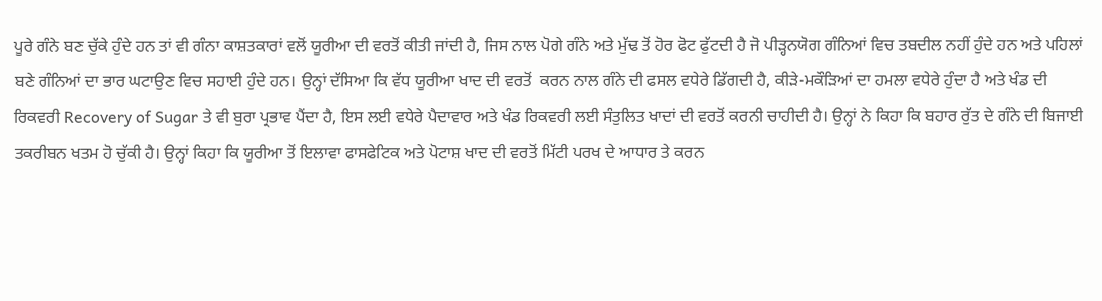ਪੂਰੇ ਗੰਨੇ ਬਣ ਚੁੱਕੇ ਹੁੰਦੇ ਹਨ ਤਾਂ ਵੀ ਗੰਨਾ ਕਾਸ਼ਤਕਾਰਾਂ ਵਲੋਂ ਯੂਰੀਆ ਦੀ ਵਰਤੋਂ ਕੀਤੀ ਜਾਂਦੀ ਹੈ, ਜਿਸ ਨਾਲ ਪੋਗੇ ਗੰਨੇ ਅਤੇ ਮੁੱਢ ਤੋਂ ਹੋਰ ਫੋਟ ਫੁੱਟਦੀ ਹੈ ਜੋ ਪੀੜ੍ਹਨਯੋਗ ਗੰਨਿਆਂ ਵਿਚ ਤਬਦੀਲ ਨਹੀਂ ਹੁੰਦੇ ਹਨ ਅਤੇ ਪਹਿਲਾਂ ਬਣੇ ਗੰਨਿਆਂ ਦਾ ਭਾਰ ਘਟਾਉਣ ਵਿਚ ਸਹਾਈ ਹੁੰਦੇ ਹਨ। ਉਨ੍ਹਾਂ ਦੱਸਿਆ ਕਿ ਵੱਧ ਯੂਰੀਆ ਖਾਦ ਦੀ ਵਰਤੋਂ  ਕਰਨ ਨਾਲ ਗੰਨੇ ਦੀ ਫਸਲ ਵਧੇਰੇ ਡਿੱਗਦੀ ਹੈ, ਕੀੜੇ-ਮਕੌੜਿਆਂ ਦਾ ਹਮਲਾ ਵਧੇਰੇ ਹੁੰਦਾ ਹੈ ਅਤੇ ਖੰਡ ਦੀ ਰਿਕਵਰੀ Recovery of Sugar ਤੇ ਵੀ ਬੁਰਾ ਪ੍ਰਭਾਵ ਪੈਂਦਾ ਹੈ, ਇਸ ਲਈ ਵਧੇਰੇ ਪੈਦਾਵਾਰ ਅਤੇ ਖੰਡ ਰਿਕਵਰੀ ਲਈ ਸੰਤੁਲਿਤ ਖਾਦਾਂ ਦੀ ਵਰਤੋਂ ਕਰਨੀ ਚਾਹੀਦੀ ਹੈ। ਉਨ੍ਹਾਂ ਨੇ ਕਿਹਾ ਕਿ ਬਹਾਰ ਰੁੱਤ ਦੇ ਗੰਨੇ ਦੀ ਬਿਜਾਈ ਤਕਰੀਬਨ ਖਤਮ ਹੋ ਚੁੱਕੀ ਹੈ। ਉਨ੍ਹਾਂ ਕਿਹਾ ਕਿ ਯੂਰੀਆ ਤੋਂ ਇਲਾਵਾ ਫਾਸਫੇਟਿਕ ਅਤੇ ਪੋਟਾਸ਼ ਖਾਦ ਦੀ ਵਰਤੋਂ ਮਿੱਟੀ ਪਰਖ ਦੇ ਆਧਾਰ ਤੇ ਕਰਨ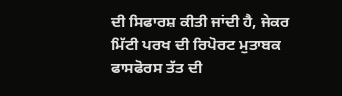ਦੀ ਸਿਫਾਰਸ਼ ਕੀਤੀ ਜਾਂਦੀ ਹੈ, ਜੇਕਰ ਮਿੱਟੀ ਪਰਖ ਦੀ ਰਿਪੋਰਟ ਮੁਤਾਬਕ ਫਾਸਫੋਰਸ ਤੱਤ ਦੀ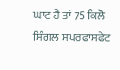ਘਾਟ ਹੈ ਤਾਂ 75 ਕਿਲੋ ਸਿੰਗਲ ਸਪਰਫਾਸਫੇਟ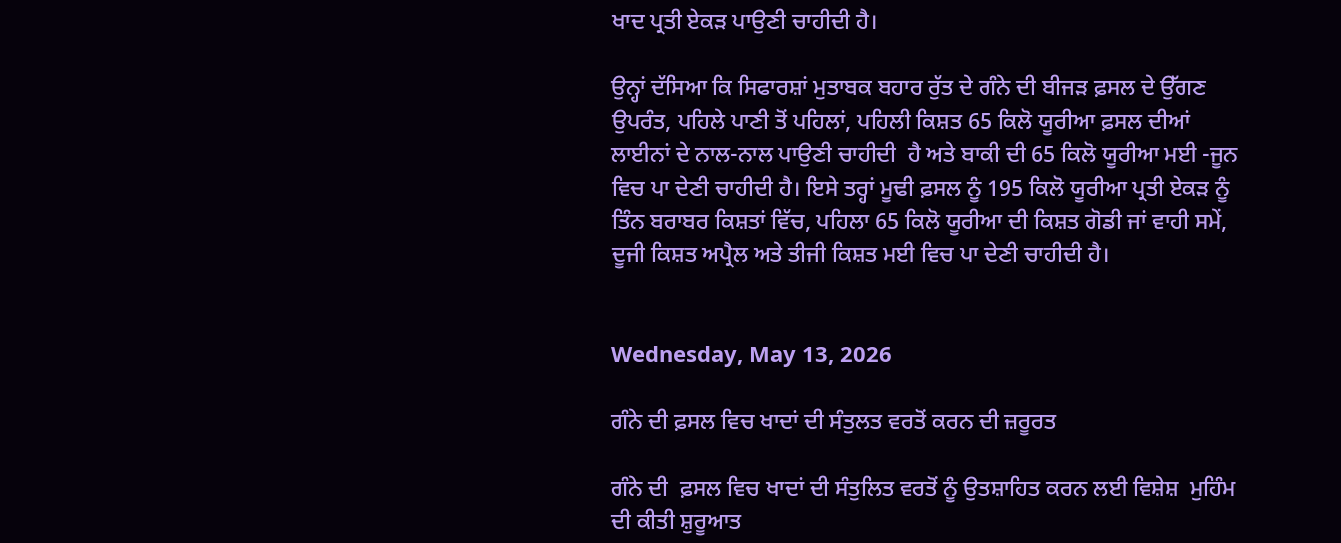ਖਾਦ ਪ੍ਰਤੀ ਏਕੜ ਪਾਉਣੀ ਚਾਹੀਦੀ ਹੈ।

ਉਨ੍ਹਾਂ ਦੱਸਿਆ ਕਿ ਸਿਫਾਰਸ਼ਾਂ ਮੁਤਾਬਕ ਬਹਾਰ ਰੁੱਤ ਦੇ ਗੰਨੇ ਦੀ ਬੀਜੜ ਫ਼ਸਲ ਦੇ ਉੱਗਣ ਉਪਰੰਤ, ਪਹਿਲੇ ਪਾਣੀ ਤੋਂ ਪਹਿਲਾਂ, ਪਹਿਲੀ ਕਿਸ਼ਤ 65 ਕਿਲੋ ਯੂਰੀਆ ਫ਼ਸਲ ਦੀਆਂ ਲਾਈਨਾਂ ਦੇ ਨਾਲ-ਨਾਲ ਪਾਉਣੀ ਚਾਹੀਦੀ  ਹੈ ਅਤੇ ਬਾਕੀ ਦੀ 65 ਕਿਲੋ ਯੂਰੀਆ ਮਈ -ਜੂਨ ਵਿਚ ਪਾ ਦੇਣੀ ਚਾਹੀਦੀ ਹੈ। ਇਸੇ ਤਰ੍ਹਾਂ ਮੂਢੀ ਫ਼ਸਲ ਨੂੰ 195 ਕਿਲੋ ਯੂਰੀਆ ਪ੍ਰਤੀ ਏਕੜ ਨੂੰ ਤਿੰਨ ਬਰਾਬਰ ਕਿਸ਼ਤਾਂ ਵਿੱਚ, ਪਹਿਲਾ 65 ਕਿਲੋ ਯੂਰੀਆ ਦੀ ਕਿਸ਼ਤ ਗੋਡੀ ਜਾਂ ਵਾਹੀ ਸਮੇਂ, ਦੂਜੀ ਕਿਸ਼ਤ ਅਪ੍ਰੈਲ ਅਤੇ ਤੀਜੀ ਕਿਸ਼ਤ ਮਈ ਵਿਚ ਪਾ ਦੇਣੀ ਚਾਹੀਦੀ ਹੈ।


Wednesday, May 13, 2026

ਗੰਨੇ ਦੀ ਫ਼ਸਲ ਵਿਚ ਖਾਦਾਂ ਦੀ ਸੰਤੁਲਤ ਵਰਤੋਂ ਕਰਨ ਦੀ ਜ਼ਰੂਰਤ

ਗੰਨੇ ਦੀ  ਫ਼ਸਲ ਵਿਚ ਖਾਦਾਂ ਦੀ ਸੰਤੁਲਿਤ ਵਰਤੋਂ ਨੂੰ ਉਤਸ਼ਾਹਿਤ ਕਰਨ ਲਈ ਵਿਸ਼ੇਸ਼  ਮੁਹਿੰਮ ਦੀ ਕੀਤੀ ਸ਼ੁਰੂਆਤ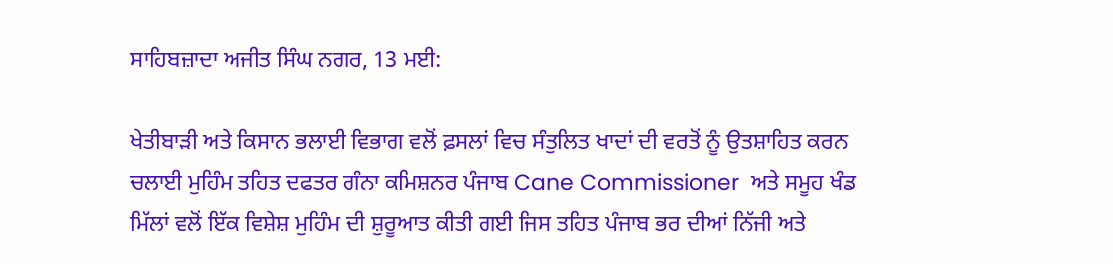ਸਾਹਿਬਜ਼ਾਦਾ ਅਜੀਤ ਸਿੰਘ ਨਗਰ, 13 ਮਈ:

ਖੇਤੀਬਾੜੀ ਅਤੇ ਕਿਸਾਨ ਭਲਾਈ ਵਿਭਾਗ ਵਲੋਂ ਫ਼ਸਲਾਂ ਵਿਚ ਸੰਤੁਲਿਤ ਖਾਦਾਂ ਦੀ ਵਰਤੋਂ ਨੂੰ ਉਤਸ਼ਾਹਿਤ ਕਰਨ ਚਲਾਈ ਮੁਹਿੰਮ ਤਹਿਤ ਦਫਤਰ ਗੰਨਾ ਕਮਿਸ਼ਨਰ ਪੰਜਾਬ Cane Commissioner  ਅਤੇ ਸਮੂਹ ਖੰਡ ਮਿੱਲਾਂ ਵਲੋਂ ਇੱਕ ਵਿਸ਼ੇਸ਼ ਮੁਹਿੰਮ ਦੀ ਸ਼ੁਰੂਆਤ ਕੀਤੀ ਗਈ ਜਿਸ ਤਹਿਤ ਪੰਜਾਬ ਭਰ ਦੀਆਂ ਨਿੱਜੀ ਅਤੇ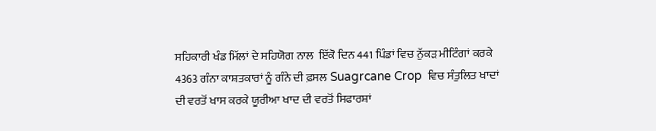ਸਹਿਕਾਰੀ ਖੰਡ ਮਿੱਲਾਂ ਦੇ ਸਹਿਯੋਗ ਨਾਲ  ਇੱਕੋ ਦਿਨ 441 ਪਿੰਡਾਂ ਵਿਚ ਨੁੱਕੜ ਮੀਟਿੰਗਾਂ ਕਰਕੇ 4363 ਗੰਨਾ ਕਾਸ਼ਤਕਾਰਾਂ ਨੂੰ ਗੰਨੇ ਦੀ ਫ਼ਸਲ Suagrcane Crop  ਵਿਚ ਸੰਤੁਲਿਤ ਖਾਦਾਂ ਦੀ ਵਰਤੋਂ ਖਾਸ ਕਰਕੇ ਯੂਰੀਆ ਖਾਦ ਦੀ ਵਰਤੋਂ ਸਿਫਾਰਸ਼ਾਂ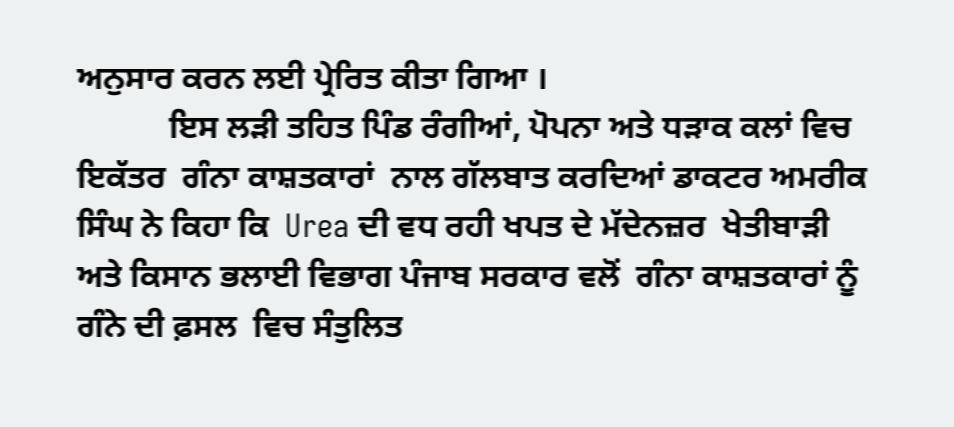ਅਨੁਸਾਰ ਕਰਨ ਲਈ ਪ੍ਰੇਰਿਤ ਕੀਤਾ ਗਿਆ ।
           ਇਸ ਲੜੀ ਤਹਿਤ ਪਿੰਡ ਰੰਗੀਆਂ, ਪੋਪਨਾ ਅਤੇ ਧੜਾਕ ਕਲਾਂ ਵਿਚ ਇਕੱਤਰ  ਗੰਨਾ ਕਾਸ਼ਤਕਾਰਾਂ  ਨਾਲ ਗੱਲਬਾਤ ਕਰਦਿਆਂ ਡਾਕਟਰ ਅਮਰੀਕ ਸਿੰਘ ਨੇ ਕਿਹਾ ਕਿ  Urea ਦੀ ਵਧ ਰਹੀ ਖਪਤ ਦੇ ਮੱਦੇਨਜ਼ਰ  ਖੇਤੀਬਾੜੀ ਅਤੇ ਕਿਸਾਨ ਭਲਾਈ ਵਿਭਾਗ ਪੰਜਾਬ ਸਰਕਾਰ ਵਲੋਂ  ਗੰਨਾ ਕਾਸ਼ਤਕਾਰਾਂ ਨੂੰ ਗੰਨੇ ਦੀ ਫ਼ਸਲ  ਵਿਚ ਸੰਤੁਲਿਤ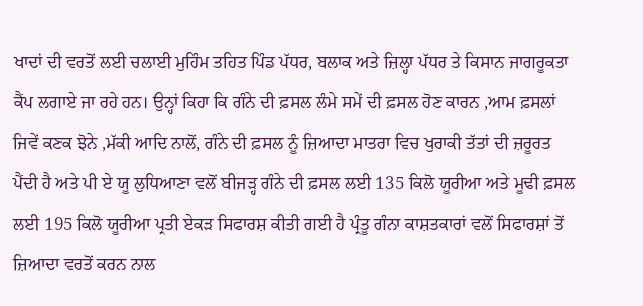ਖਾਦਾਂ ਦੀ ਵਰਤੋਂ ਲਈ ਚਲਾਈ ਮੁਹਿੰਮ ਤਹਿਤ ਪਿੰਡ ਪੱਧਰ, ਬਲਾਕ ਅਤੇ ਜ਼ਿਲ੍ਹਾ ਪੱਧਰ ਤੇ ਕਿਸਾਨ ਜਾਗਰੂਕਤਾ ਕੈਂਪ ਲਗਾਏ ਜਾ ਰਹੇ ਹਨ। ਉਨ੍ਹਾਂ ਕਿਹਾ ਕਿ ਗੰਨੇ ਦੀ ਫ਼ਸਲ ਲੰਮੇ ਸਮੇਂ ਦੀ ਫ਼ਸਲ ਹੋਣ ਕਾਰਨ ,ਆਮ ਫ਼ਸਲਾਂ ਜਿਵੇਂ ਕਣਕ ਝੋਨੇ ,ਮੱਕੀ ਆਦਿ ਨਾਲੋਂ, ਗੰਨੇ ਦੀ ਫ਼ਸਲ ਨੂੰ ਜ਼ਿਆਦਾ ਮਾਤਰਾ ਵਿਚ ਖੁਰਾਕੀ ਤੱਤਾਂ ਦੀ ਜ਼ਰੂਰਤ ਪੈਂਦੀ ਹੈ ਅਤੇ ਪੀ ਏ ਯੂ ਲੁਧਿਆਣਾ ਵਲੋਂ ਬੀਜੜ੍ਹ ਗੰਨੇ ਦੀ ਫ਼ਸਲ ਲਈ 135 ਕਿਲੋ ਯੂਰੀਆ ਅਤੇ ਮੂਢੀ ਫ਼ਸਲ ਲਈ 195 ਕਿਲੋ ਯੂਰੀਆ ਪ੍ਰਤੀ ਏਕੜ ਸਿਫਾਰਸ਼ ਕੀਤੀ ਗਈ ਹੈ ਪ੍ਰੰਤੂ ਗੰਨਾ ਕਾਸ਼ਤਕਾਰਾਂ ਵਲੋਂ ਸਿਫਾਰਸ਼ਾਂ ਤੋਂ ਜ਼ਿਆਦਾ ਵਰਤੋਂ ਕਰਨ ਨਾਲ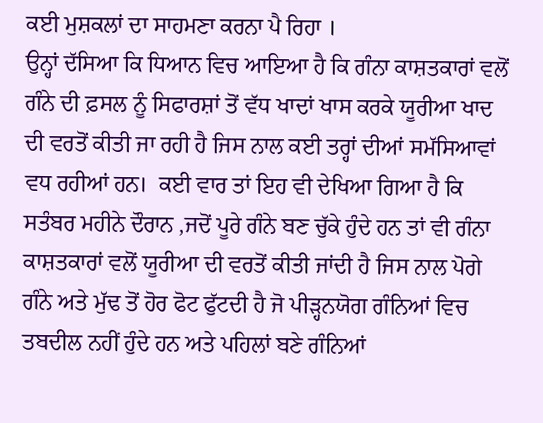ਕਈ ਮੁਸ਼ਕਲਾਂ ਦਾ ਸਾਹਮਣਾ ਕਰਨਾ ਪੈ ਰਿਹਾ ।
ਉਨ੍ਹਾਂ ਦੱਸਿਆ ਕਿ ਧਿਆਨ ਵਿਚ ਆਇਆ ਹੈ ਕਿ ਗੰਨਾ ਕਾਸ਼ਤਕਾਰਾਂ ਵਲੋਂ ਗੰਨੇ ਦੀ ਫ਼ਸਲ ਨੂੰ ਸਿਫਾਰਸ਼ਾਂ ਤੋਂ ਵੱਧ ਖਾਦਾਂ ਖਾਸ ਕਰਕੇ ਯੂਰੀਆ ਖਾਦ ਦੀ ਵਰਤੋਂ ਕੀਤੀ ਜਾ ਰਹੀ ਹੈ ਜਿਸ ਨਾਲ ਕਈ ਤਰ੍ਹਾਂ ਦੀਆਂ ਸਮੱਸਿਆਵਾਂ ਵਧ ਰਹੀਆਂ ਹਨ।  ਕਈ ਵਾਰ ਤਾਂ ਇਹ ਵੀ ਦੇਖਿਆ ਗਿਆ ਹੈ ਕਿ ਸਤੰਬਰ ਮਹੀਨੇ ਦੌਰਾਨ ,ਜਦੋਂ ਪੂਰੇ ਗੰਨੇ ਬਣ ਚੁੱਕੇ ਹੁੰਦੇ ਹਨ ਤਾਂ ਵੀ ਗੰਨਾ ਕਾਸ਼ਤਕਾਰਾਂ ਵਲੋਂ ਯੂਰੀਆ ਦੀ ਵਰਤੋਂ ਕੀਤੀ ਜਾਂਦੀ ਹੈ ਜਿਸ ਨਾਲ ਪੋਗੇ ਗੰਨੇ ਅਤੇ ਮੁੱਢ ਤੋਂ ਹੋਰ ਫੋਟ ਫੁੱਟਦੀ ਹੈ ਜੋ ਪੀੜ੍ਹਨਯੋਗ ਗੰਨਿਆਂ ਵਿਚ ਤਬਦੀਲ ਨਹੀਂ ਹੁੰਦੇ ਹਨ ਅਤੇ ਪਹਿਲਾਂ ਬਣੇ ਗੰਨਿਆਂ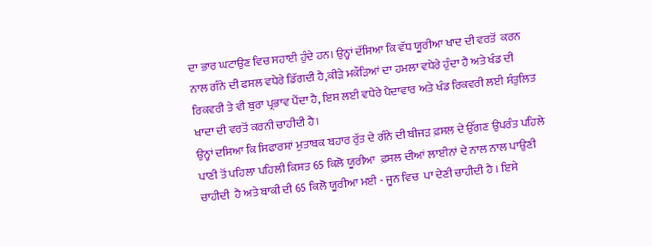ਦਾ ਭਾਰ ਘਟਾਉਣ ਵਿਚ ਸਹਾਈ ਹੁੰਦੇ ਹਨ। ਉਨ੍ਹਾਂ ਦੱਸਿਆ ਕਿ ਵੱਧ ਯੂਰੀਆ ਖਾਦ ਦੀ ਵਰਤੋਂ  ਕਰਨ ਨਾਲ ਗੰਨੇ ਦੀ ਫਸਲ ਵਧੇਰੇ ਡਿੱਗਦੀ ਹੈ,ਕੀੜੇ ਮਕੌੜਿਆਂ ਦਾ ਹਮਲਾ ਵਧੇਰੇ ਹੁੰਦਾ ਹੈ ਅਤੇ ਖੰਡ ਦੀ ਰਿਕਵਰੀ ਤੇ ਵੀ ਬੁਰਾ ਪ੍ਰਭਾਵ ਪੈਂਦਾ ਹੈ, ਇਸ ਲਈ ਵਧੇਰੇ ਪੈਦਾਵਾਰ ਅਤੇ ਖੰਡ ਰਿਕਵਰੀ ਲਈ ਸੰਤੁਲਿਤ ਖਾਦਾ ਦੀ ਵਰਤੋਂ ਕਰਨੀ ਚਾਹੀਦੀ ਹੈ।
ਉਨ੍ਹਾਂ ਦਸਿਆ ਕਿ ਸਿਫਾਰਸ਼ਾਂ ਮੁਤਾਬਕ ਬਹਾਰ ਰੁੱਤ ਦੇ ਗੰਨੇ ਦੀ ਬੀਜੜ ਫ਼ਸਲ ਦੇ ਉੱਗਣ ਉਪਰੰਤ ਪਹਿਲੇ ਪਾਣੀ ਤੋਂ ਪਹਿਲਾ ਪਹਿਲੀ ਕਿਸ਼ਤ 65 ਕਿਲੋ ਯੂਰੀਆ  ਫ਼ਸਲ ਦੀਆਂ ਲਾਈਨਾਂ ਦੇ ਨਾਲ ਨਾਲ ਪਾਉਣੀ ਚਾਹੀਦੀ  ਹੈ ਅਤੇ ਬਾਕੀ ਦੀ 65 ਕਿਲੋ ਯੂਰੀਆ ਮਈ - ਜੂਨ ਵਿਚ  ਪਾ ਦੇਣੀ ਚਾਹੀਦੀ ਹੈ । ਇਸੇ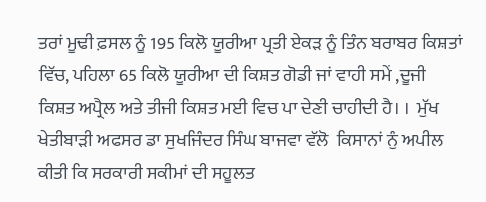ਤਰਾਂ ਮੂਢੀ ਫ਼ਸਲ ਨੂੰ 195 ਕਿਲੋ ਯੂਰੀਆ ਪ੍ਰਤੀ ਏਕੜ ਨੂੰ ਤਿੰਨ ਬਰਾਬਰ ਕਿਸ਼ਤਾਂ ਵਿੱਚ, ਪਹਿਲਾ 65 ਕਿਲੋ ਯੂਰੀਆ ਦੀ ਕਿਸ਼ਤ ਗੋਡੀ ਜਾਂ ਵਾਹੀ ਸਮੇਂ ,ਦੂਜੀ ਕਿਸ਼ਤ ਅਪ੍ਰੈਲ ਅਤੇ ਤੀਜੀ ਕਿਸ਼ਤ ਮਈ ਵਿਚ ਪਾ ਦੇਣੀ ਚਾਹੀਦੀ ਹੈ। ।  ਮੁੱਖ ਖੇਤੀਬਾੜੀ ਅਫਸਰ ਡਾ ਸੁਖਜਿੰਦਰ ਸਿੰਘ ਬਾਜਵਾ ਵੱਲੋ  ਕਿਸਾਨਾਂ ਨੁੰ ਅਪੀਲ ਕੀਤੀ ਕਿ ਸਰਕਾਰੀ ਸਕੀਮਾਂ ਦੀ ਸਹੂਲਤ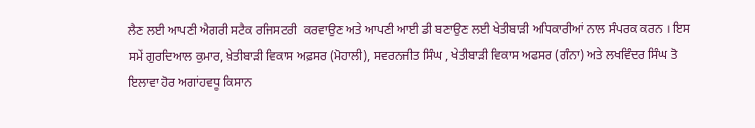ਲੈਣ ਲਈ ਆਪਣੀ ਐਗਰੀ ਸਟੈਕ ਰਜਿਸਟਰੀ  ਕਰਵਾਉਣ ਅਤੇ ਆਪਣੀ ਆਈ ਡੀ ਬਣਾਉਣ ਲਈ ਖੇਤੀਬਾੜੀ ਅਧਿਕਾਰੀਆਂ ਨਾਲ ਸੰਪਰਕ ਕਰਨ । ਇਸ ਸਮੇਂ ਗੁਰਦਿਆਲ ਕੁਮਾਰ, ਖ਼ੇਤੀਬਾੜੀ ਵਿਕਾਸ ਅਫ਼ਸਰ (ਮੋਹਾਲੀ), ਸਵਰਨਜੀਤ ਸਿੰਘ , ਖੇਤੀਬਾੜੀ ਵਿਕਾਸ ਅਫਸਰ (ਗੰਨਾ) ਅਤੇ ਲਖਵਿੰਦਰ ਸਿੰਘ ਤੋ ਇਲਾਵਾ ਹੋਰ ਅਗਾਂਹਵਧੂ ਕਿਸਾਨ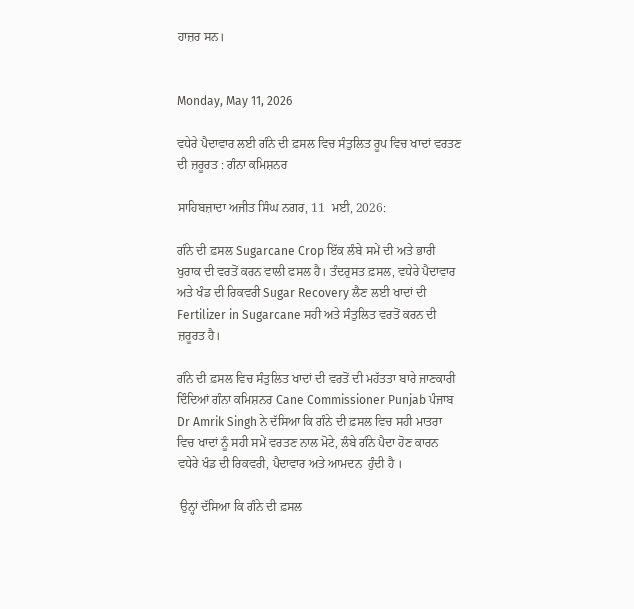ਹਾਜ਼ਰ ਸਨ।


Monday, May 11, 2026

ਵਧੇਰੇ ਪੈਦਾਵਾਰ ਲਈ ਗੰਨੇ ਦੀ ਫ਼ਸਲ ਵਿਚ ਸੰਤੁਲਿਤ ਰੂਪ ਵਿਚ ਖਾਦਾਂ ਵਰਤਣ ਦੀ ਜ਼ਰੂਰਤ : ਗੰਨਾ ਕਮਿਸ਼ਨਰ

ਸਾਹਿਬਜ਼ਾਦਾ ਅਜੀਤ ਸਿੰਘ ਨਗਰ, 11  ਮਈ, 2026:

ਗੰਨੇ ਦੀ ਫ਼ਸਲ Sugarcane Crop ਇੱਕ ਲੰਬੇ ਸਮੇਂ ਦੀ ਅਤੇ ਭਾਰੀ ਖੁਰਾਕ ਦੀ ਵਰਤੋਂ ਕਰਨ ਵਾਲੀ ਫਸਲ ਹੈ। ਤੰਦਰੁਸਤ ਫ਼ਸਲ, ਵਧੇਰੇ ਪੈਦਾਵਾਰ ਅਤੇ ਖੰਡ ਦੀ ਰਿਕਵਰੀ Sugar Recovery ਲੈਣ ਲਈ ਖਾਦਾਂ ਦੀ Fertilizer in Sugarcane ਸਹੀ ਅਤੇ ਸੰਤੁਲਿਤ ਵਰਤੋਂ ਕਰਨ ਦੀ ਜ਼ਰੂਰਤ ਹੈ।

ਗੰਨੇ ਦੀ ਫ਼ਸਲ ਵਿਚ ਸੰਤੁਲਿਤ ਖਾਦਾਂ ਦੀ ਵਰਤੋਂ ਦੀ ਮਹੱਤਤਾ ਬਾਰੇ ਜਾਣਕਾਰੀ ਦਿੰਦਿਆਂ ਗੰਨਾ ਕਮਿਸ਼ਨਰ Cane Commissioner Punjab ਪੰਜਾਬ Dr Amrik Singh ਨੇ ਦੱਸਿਆ ਕਿ ਗੰਨੇ ਦੀ ਫ਼ਸਲ ਵਿਚ ਸਹੀ ਮਾਤਰਾ ਵਿਚ ਖਾਦਾਂ ਨੂੰ ਸਹੀ ਸਮੇਂ ਵਰਤਣ ਨਾਲ ਮੋਟੇ, ਲੰਬੇ ਗੰਨੇ ਪੈਦਾ ਹੋਣ ਕਾਰਨ ਵਧੇਰੇ ਖੰਡ ਦੀ ਰਿਕਵਰੀ, ਪੈਦਾਵਾਰ ਅਤੇ ਆਮਦਨ  ਹੁੰਦੀ ਹੈ ।

 ਉਨ੍ਹਾਂ ਦੱਸਿਆ ਕਿ ਗੰਨੇ ਦੀ ਫ਼ਸਲ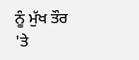ਨੂੰ ਮੁੱਖ ਤੌਰ 'ਤੇ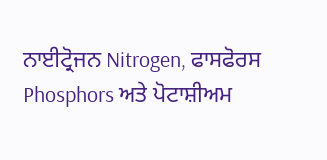ਨਾਈਟ੍ਰੋਜਨ Nitrogen, ਫਾਸਫੋਰਸ Phosphors ਅਤੇ ਪੋਟਾਸ਼ੀਅਮ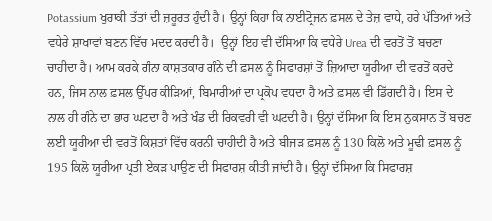Potassium ਖੁਰਾਕੀ ਤੱਤਾਂ ਦੀ ਜ਼ਰੂਰਤ ਹੁੰਦੀ ਹੈ। ਉਨ੍ਹਾਂ ਕਿਹਾ ਕਿ ਨਾਈਟ੍ਰੋਜਨ ਫ਼ਸਲ ਦੇ ਤੇਜ਼ ਵਾਧੇ, ਹਰੇ ਪੱਤਿਆਂ ਅਤੇ ਵਧੇਰੇ ਸ਼ਾਖਾਵਾਂ ਬਣਨ ਵਿੱਚ ਮਦਦ ਕਰਦੀ ਹੈ।  ਉਨ੍ਹਾਂ ਇਹ ਵੀ ਦੱਸਿਆ ਕਿ ਵਧੇਰੇ Urea ਦੀ ਵਰਤੋਂ ਤੋਂ ਬਚਣਾ ਚਾਹੀਦਾ ਹੈ। ਆਮ ਕਰਕੇ ਗੰਨਾ ਕਾਸ਼ਤਕਾਰ ਗੰਨੇ ਦੀ ਫ਼ਸਲ ਨੂੰ ਸਿਫਾਰਸ਼ਾਂ ਤੋਂ ਜ਼ਿਆਦਾ ਯੂਰੀਆ ਦੀ ਵਰਤੋਂ ਕਰਦੇ ਹਨ, ਜਿਸ ਨਾਲ ਫ਼ਸਲ ਉੱਪਰ ਕੀੜਿਆਂ, ਬਿਮਾਰੀਆਂ ਦਾ ਪ੍ਰਕੋਪ ਵਧਦਾ ਹੈ ਅਤੇ ਫ਼ਸਲ ਵੀ ਡਿੱਗਦੀ ਹੈ। ਇਸ ਦੇ ਨਾਲ ਹੀ ਗੰਨੇ ਦਾ ਭਾਰ ਘਟਦਾ ਹੈ ਅਤੇ ਖੰਡ ਦੀ ਰਿਕਵਰੀ ਵੀ ਘਟਦੀ ਹੈ। ਉਨ੍ਹਾਂ ਦੱਸਿਆ ਕਿ ਇਸ ਨੁਕਸਾਨ ਤੋਂ ਬਚਣ ਲਈ ਯੂਰੀਆ ਦੀ ਵਰਤੋਂ ਕਿਸ਼ਤਾਂ ਵਿੱਚ ਕਰਨੀ ਚਾਹੀਦੀ ਹੈ ਅਤੇ ਬੀਜੜ ਫ਼ਸਲ ਨੂੰ 130 ਕਿਲੋ ਅਤੇ ਮੂਢੀ ਫ਼ਸਲ ਨੂੰ 195 ਕਿਲੋ ਯੂਰੀਆ ਪ੍ਰਤੀ ਏਕੜ ਪਾਉਣ ਦੀ ਸਿਫਾਰਸ਼ ਕੀਤੀ ਜਾਂਦੀ ਹੈ। ਉਨ੍ਹਾਂ ਦੱਸਿਆ ਕਿ ਸਿਫਾਰਸ਼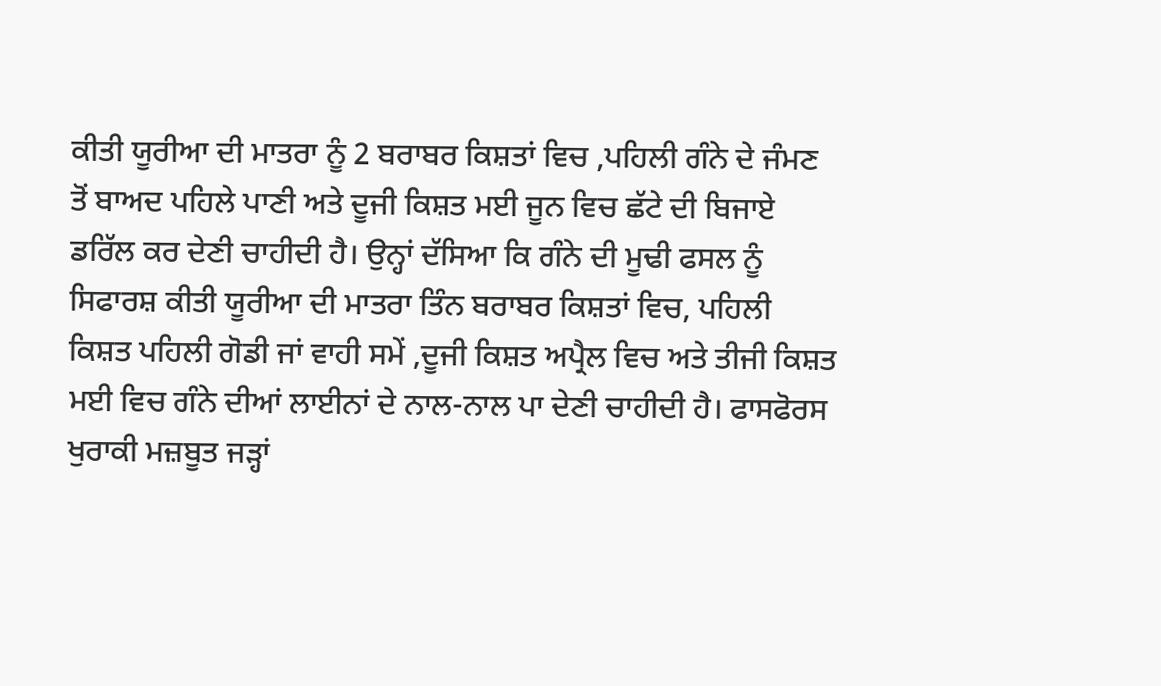ਕੀਤੀ ਯੂਰੀਆ ਦੀ ਮਾਤਰਾ ਨੂੰ 2 ਬਰਾਬਰ ਕਿਸ਼ਤਾਂ ਵਿਚ ,ਪਹਿਲੀ ਗੰਨੇ ਦੇ ਜੰਮਣ ਤੋਂ ਬਾਅਦ ਪਹਿਲੇ ਪਾਣੀ ਅਤੇ ਦੂਜੀ ਕਿਸ਼ਤ ਮਈ ਜੂਨ ਵਿਚ ਛੱਟੇ ਦੀ ਬਿਜਾਏ ਡਰਿੱਲ ਕਰ ਦੇਣੀ ਚਾਹੀਦੀ ਹੈ। ਉਨ੍ਹਾਂ ਦੱਸਿਆ ਕਿ ਗੰਨੇ ਦੀ ਮੂਢੀ ਫਸਲ ਨੂੰ ਸਿਫਾਰਸ਼ ਕੀਤੀ ਯੂਰੀਆ ਦੀ ਮਾਤਰਾ ਤਿੰਨ ਬਰਾਬਰ ਕਿਸ਼ਤਾਂ ਵਿਚ, ਪਹਿਲੀ ਕਿਸ਼ਤ ਪਹਿਲੀ ਗੋਡੀ ਜਾਂ ਵਾਹੀ ਸਮੇਂ ,ਦੂਜੀ ਕਿਸ਼ਤ ਅਪ੍ਰੈਲ ਵਿਚ ਅਤੇ ਤੀਜੀ ਕਿਸ਼ਤ ਮਈ ਵਿਚ ਗੰਨੇ ਦੀਆਂ ਲਾਈਨਾਂ ਦੇ ਨਾਲ-ਨਾਲ ਪਾ ਦੇਣੀ ਚਾਹੀਦੀ ਹੈ। ਫਾਸਫੋਰਸ ਖੁਰਾਕੀ ਮਜ਼ਬੂਤ ਜੜ੍ਹਾਂ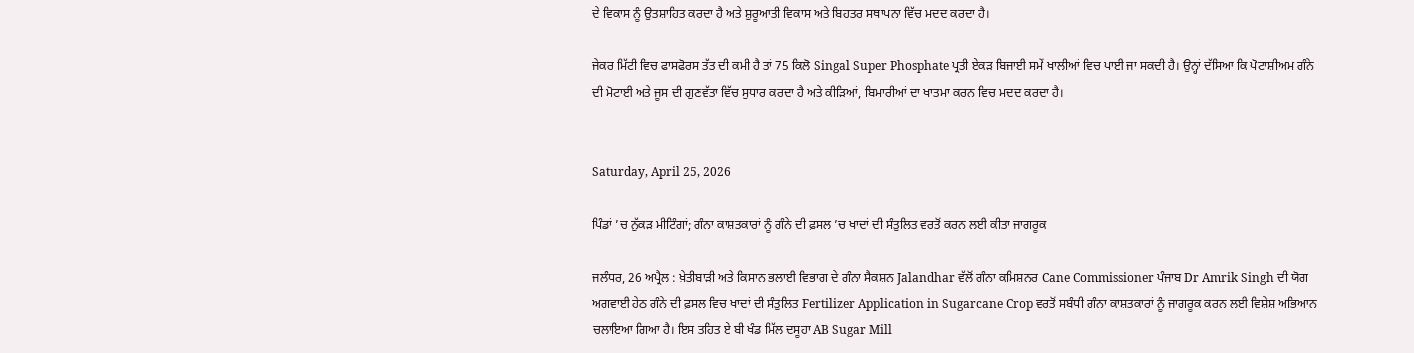ਦੇ ਵਿਕਾਸ ਨੂੰ ਉਤਸ਼ਾਹਿਤ ਕਰਦਾ ਹੈ ਅਤੇ ਸ਼ੁਰੂਆਤੀ ਵਿਕਾਸ ਅਤੇ ਬਿਹਤਰ ਸਥਾਪਨਾ ਵਿੱਚ ਮਦਦ ਕਰਦਾ ਹੈ।

ਜੇਕਰ ਮਿੱਟੀ ਵਿਚ ਫਾਸਫੋਰਸ ਤੱਤ ਦੀ ਕਮੀ ਹੈ ਤਾਂ 75 ਕਿਲੋ Singal Super Phosphate ਪ੍ਰਤੀ ਏਕੜ ਬਿਜਾਈ ਸਮੇਂ ਖਾਲੀਆਂ ਵਿਚ ਪਾਈ ਜਾ ਸਕਦੀ ਹੈ। ਉਨ੍ਹਾਂ ਦੱਸਿਆ ਕਿ ਪੋਟਾਸ਼ੀਅਮ ਗੰਨੇ ਦੀ ਮੋਟਾਈ ਅਤੇ ਜੂਸ ਦੀ ਗੁਣਵੱਤਾ ਵਿੱਚ ਸੁਧਾਰ ਕਰਦਾ ਹੈ ਅਤੇ ਕੀੜਿਆਂ, ਬਿਮਾਰੀਆਂ ਦਾ ਖਾਤਮਾ ਕਰਨ ਵਿਚ ਮਦਦ ਕਰਦਾ ਹੈ।


Saturday, April 25, 2026

ਪਿੰਡਾਂ ’ਚ ਨੁੱਕੜ ਮੀਟਿੰਗਾਂ; ਗੰਨਾ ਕਾਸ਼ਤਕਾਰਾਂ ਨੂੰ ਗੰਨੇ ਦੀ ਫ਼ਸਲ ’ਚ ਖਾਦਾਂ ਦੀ ਸੰਤੁਲਿਤ ਵਰਤੋਂ ਕਰਨ ਲਈ ਕੀਤਾ ਜਾਗਰੂਕ

ਜਲੰਧਰ, 26 ਅਪ੍ਰੈਲ : ਖ਼ੇਤੀਬਾੜੀ ਅਤੇ ਕਿਸਾਨ ਭਲਾਈ ਵਿਭਾਗ ਦੇ ਗੰਨਾ ਸੈਕਸ਼ਨ Jalandhar ਵੱਲੋਂ ਗੰਨਾ ਕਮਿਸ਼ਨਰ Cane Commissioner ਪੰਜਾਬ Dr Amrik Singh ਦੀ ਯੋਗ ਅਗਵਾਈ ਹੇਠ ਗੰਨੇ ਦੀ ਫ਼ਸਲ ਵਿਚ ਖਾਦਾਂ ਦੀ ਸੰਤੁਲਿਤ Fertilizer Application in Sugarcane Crop ਵਰਤੋਂ ਸਬੰਧੀ ਗੰਨਾ ਕਾਸ਼ਤਕਾਰਾਂ ਨੂੰ ਜਾਗਰੂਕ ਕਰਨ ਲਈ ਵਿਸ਼ੇਸ਼ ਅਭਿਆਨ ਚਲਾਇਆ ਗਿਆ ਹੈ। ਇਸ ਤਹਿਤ ਏ ਬੀ ਖੰਡ ਮਿੱਲ ਦਸੂਹਾ AB Sugar Mill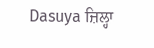Dasuya ਜ਼ਿਲ੍ਹਾ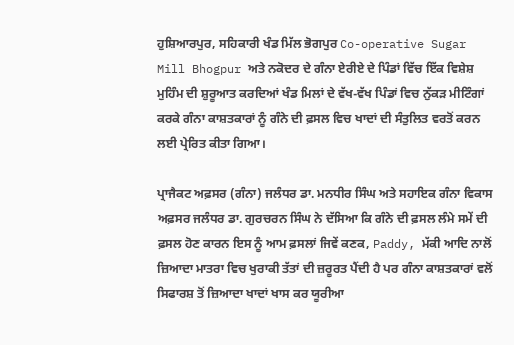ਹੁਸ਼ਿਆਰਪੁਰ, ਸਹਿਕਾਰੀ ਖੰਡ ਮਿੱਲ ਭੋਗਪੁਰ Co-operative Sugar Mill Bhogpur ਅਤੇ ਨਕੋਦਰ ਦੇ ਗੰਨਾ ਏਰੀਏ ਦੇ ਪਿੰਡਾਂ ਵਿੱਚ ਇੱਕ ਵਿਸ਼ੇਸ਼ ਮੁਹਿੰਮ ਦੀ ਸ਼ੁਰੂਆਤ ਕਰਦਿਆਂ ਖੰਡ ਮਿਲਾਂ ਦੇ ਵੱਖ-ਵੱਖ ਪਿੰਡਾਂ ਵਿਚ ਨੁੱਕੜ ਮੀਟਿੰਗਾਂ ਕਰਕੇ ਗੰਨਾ ਕਾਸ਼ਤਕਾਰਾਂ ਨੂੰ ਗੰਨੇ ਦੀ ਫ਼ਸਲ ਵਿਚ ਖਾਦਾਂ ਦੀ ਸੰਤੁਲਿਤ ਵਰਤੋਂ ਕਰਨ ਲਈ ਪ੍ਰੇਰਿਤ ਕੀਤਾ ਗਿਆ।

ਪ੍ਰਾਜੈਕਟ ਅਫ਼ਸਰ (ਗੰਨਾ) ਜਲੰਧਰ ਡਾ. ਮਨਧੀਰ ਸਿੰਘ ਅਤੇ ਸਹਾਇਕ ਗੰਨਾ ਵਿਕਾਸ ਅਫ਼ਸਰ ਜਲੰਧਰ ਡਾ. ਗੁਰਚਰਨ ਸਿੰਘ ਨੇ ਦੱਸਿਆ ਕਿ ਗੰਨੇ ਦੀ ਫ਼ਸਲ ਲੰਮੇ ਸਮੇਂ ਦੀ ਫ਼ਸਲ ਹੋਣ ਕਾਰਨ ਇਸ ਨੂੰ ਆਮ ਫ਼ਸਲਾਂ ਜਿਵੇਂ ਕਣਕ, Paddy, ਮੱਕੀ ਆਦਿ ਨਾਲੋਂ ਜ਼ਿਆਦਾ ਮਾਤਰਾ ਵਿਚ ਖੁਰਾਕੀ ਤੱਤਾਂ ਦੀ ਜ਼ਰੂਰਤ ਪੈਂਦੀ ਹੈ ਪਰ ਗੰਨਾ ਕਾਸ਼ਤਕਾਰਾਂ ਵਲੋਂ ਸਿਫਾਰਸ਼ ਤੋਂ ਜ਼ਿਆਦਾ ਖਾਦਾਂ ਖਾਸ ਕਰ ਯੂਰੀਆ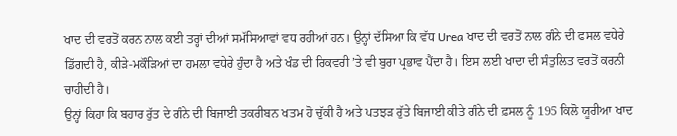ਖਾਦ ਦੀ ਵਰਤੋਂ ਕਰਨ ਨਾਲ ਕਈ ਤਰ੍ਹਾਂ ਦੀਆਂ ਸਮੱਸਿਆਵਾਂ ਵਧ ਰਹੀਆਂ ਹਨ। ਉਨ੍ਹਾਂ ਦੱਸਿਆ ਕਿ ਵੱਧ Urea ਖਾਦ ਦੀ ਵਰਤੋਂ ਨਾਲ ਗੰਨੇ ਦੀ ਫਸਲ ਵਧੇਰੇ ਡਿੱਗਦੀ ਹੈ, ਕੀੜੇ-ਮਕੌੜਿਆਂ ਦਾ ਹਮਲਾ ਵਧੇਰੇ ਹੁੰਦਾ ਹੈ ਅਤੇ ਖੰਡ ਦੀ ਰਿਕਵਰੀ ’ਤੇ ਵੀ ਬੁਰਾ ਪ੍ਰਭਾਵ ਪੈਂਦਾ ਹੈ। ਇਸ ਲਈ ਖਾਦਾ ਦੀ ਸੰਤੁਲਿਤ ਵਰਤੋਂ ਕਰਨੀ ਚਾਹੀਦੀ ਹੈ।
ਉਨ੍ਹਾਂ ਕਿਹਾ ਕਿ ਬਹਾਰ ਰੁੱਤ ਦੇ ਗੰਨੇ ਦੀ ਬਿਜਾਈ ਤਕਰੀਬਨ ਖਤਮ ਹੋ ਚੁੱਕੀ ਹੈ ਅਤੇ ਪਤਝੜ ਰੁੱਤੇ ਬਿਜਾਈ ਕੀਤੇ ਗੰਨੇ ਦੀ ਫ਼ਸਲ ਨੂੰ 195 ਕਿਲੋ ਯੂਰੀਆ ਖਾਦ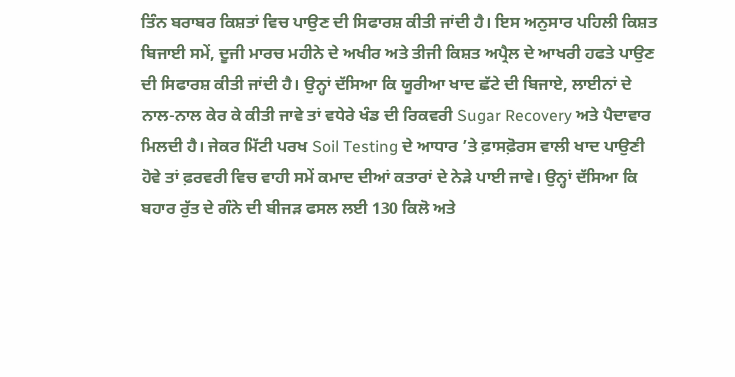ਤਿੰਨ ਬਰਾਬਰ ਕਿਸ਼ਤਾਂ ਵਿਚ ਪਾਉਣ ਦੀ ਸਿਫਾਰਸ਼ ਕੀਤੀ ਜਾਂਦੀ ਹੈ। ਇਸ ਅਨੁਸਾਰ ਪਹਿਲੀ ਕਿਸ਼ਤ ਬਿਜਾਈ ਸਮੇਂ, ਦੂਜੀ ਮਾਰਚ ਮਹੀਨੇ ਦੇ ਅਖੀਰ ਅਤੇ ਤੀਜੀ ਕਿਸ਼ਤ ਅਪ੍ਰੈਲ ਦੇ ਆਖਰੀ ਹਫਤੇ ਪਾਉਣ ਦੀ ਸਿਫਾਰਸ਼ ਕੀਤੀ ਜਾਂਦੀ ਹੈ। ਉਨ੍ਹਾਂ ਦੱਸਿਆ ਕਿ ਯੂਰੀਆ ਖਾਦ ਛੱਟੇ ਦੀ ਬਿਜਾਏ, ਲਾਈਨਾਂ ਦੇ ਨਾਲ-ਨਾਲ ਕੇਰ ਕੇ ਕੀਤੀ ਜਾਵੇ ਤਾਂ ਵਧੇਰੇ ਖੰਡ ਦੀ ਰਿਕਵਰੀ Sugar Recovery ਅਤੇ ਪੈਦਾਵਾਰ ਮਿਲਦੀ ਹੈ। ਜੇਕਰ ਮਿੱਟੀ ਪਰਖ Soil Testing ਦੇ ਆਧਾਰ ’ਤੇ ਫ਼ਾਸਫ਼ੋਰਸ ਵਾਲੀ ਖਾਦ ਪਾਉਣੀ ਹੋਵੇ ਤਾਂ ਫ਼ਰਵਰੀ ਵਿਚ ਵਾਹੀ ਸਮੇਂ ਕਮਾਦ ਦੀਆਂ ਕਤਾਰਾਂ ਦੇ ਨੇੜੇ ਪਾਈ ਜਾਵੇ। ਉਨ੍ਹਾਂ ਦੱਸਿਆ ਕਿ ਬਹਾਰ ਰੁੱਤ ਦੇ ਗੰਨੇ ਦੀ ਬੀਜੜ ਫਸਲ ਲਈ 130 ਕਿਲੋ ਅਤੇ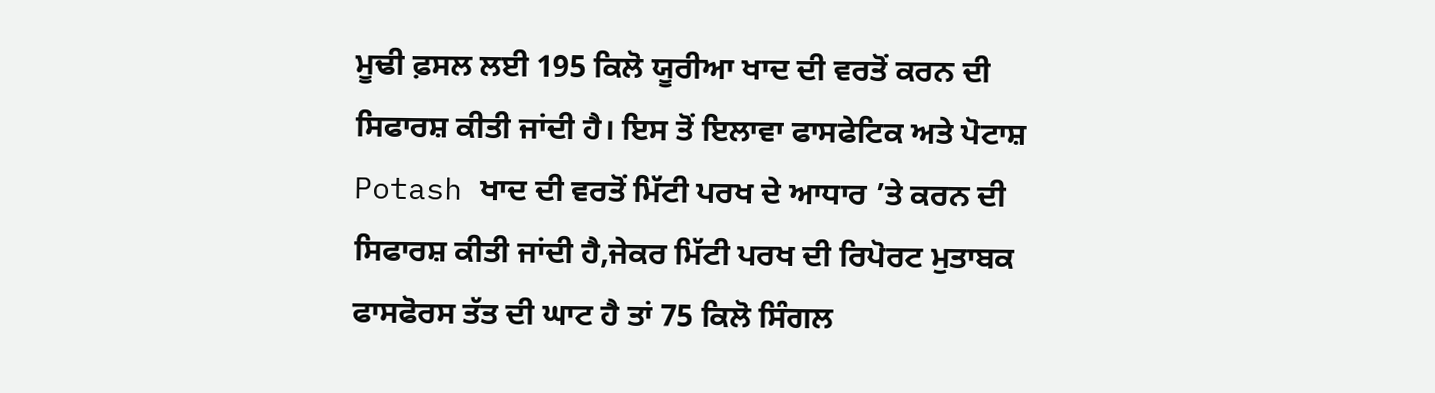ਮੂਢੀ ਫ਼ਸਲ ਲਈ 195 ਕਿਲੋ ਯੂਰੀਆ ਖਾਦ ਦੀ ਵਰਤੋਂ ਕਰਨ ਦੀ ਸਿਫਾਰਸ਼ ਕੀਤੀ ਜਾਂਦੀ ਹੈ। ਇਸ ਤੋਂ ਇਲਾਵਾ ਫਾਸਫੇਟਿਕ ਅਤੇ ਪੋਟਾਸ਼ Potash ਖਾਦ ਦੀ ਵਰਤੋਂ ਮਿੱਟੀ ਪਰਖ ਦੇ ਆਧਾਰ ’ਤੇ ਕਰਨ ਦੀ ਸਿਫਾਰਸ਼ ਕੀਤੀ ਜਾਂਦੀ ਹੈ,ਜੇਕਰ ਮਿੱਟੀ ਪਰਖ ਦੀ ਰਿਪੋਰਟ ਮੁਤਾਬਕ ਫਾਸਫੋਰਸ ਤੱਤ ਦੀ ਘਾਟ ਹੈ ਤਾਂ 75 ਕਿਲੋ ਸਿੰਗਲ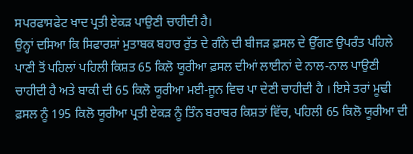ਸਪਰਫਾਸਫੇਟ ਖਾਦ ਪ੍ਰਤੀ ਏਕੜ ਪਾਉਣੀ ਚਾਹੀਦੀ ਹੈ।
ਉਨ੍ਹਾਂ ਦਸਿਆ ਕਿ ਸਿਫਾਰਸ਼ਾਂ ਮੁਤਾਬਕ ਬਹਾਰ ਰੁੱਤ ਦੇ ਗੰਨੇ ਦੀ ਬੀਜੜ ਫ਼ਸਲ ਦੇ ਉੱਗਣ ਉਪਰੰਤ ਪਹਿਲੇ ਪਾਣੀ ਤੋਂ ਪਹਿਲਾਂ ਪਹਿਲੀ ਕਿਸ਼ਤ 65 ਕਿਲੋ ਯੂਰੀਆ ਫ਼ਸਲ ਦੀਆਂ ਲਾਈਨਾਂ ਦੇ ਨਾਲ-ਨਾਲ ਪਾਉਣੀ ਚਾਹੀਦੀ ਹੈ ਅਤੇ ਬਾਕੀ ਦੀ 65 ਕਿਲੋ ਯੂਰੀਆ ਮਈ-ਜੂਨ ਵਿਚ ਪਾ ਦੇਣੀ ਚਾਹੀਦੀ ਹੈ । ਇਸੇ ਤਰਾਂ ਮੂਢੀ ਫ਼ਸਲ ਨੂੰ 195 ਕਿਲੋ ਯੂਰੀਆ ਪ੍ਰਤੀ ਏਕੜ ਨੂੰ ਤਿੰਨ ਬਰਾਬਰ ਕਿਸ਼ਤਾਂ ਵਿੱਚ, ਪਹਿਲੀ 65 ਕਿਲੋ ਯੂਰੀਆ ਦੀ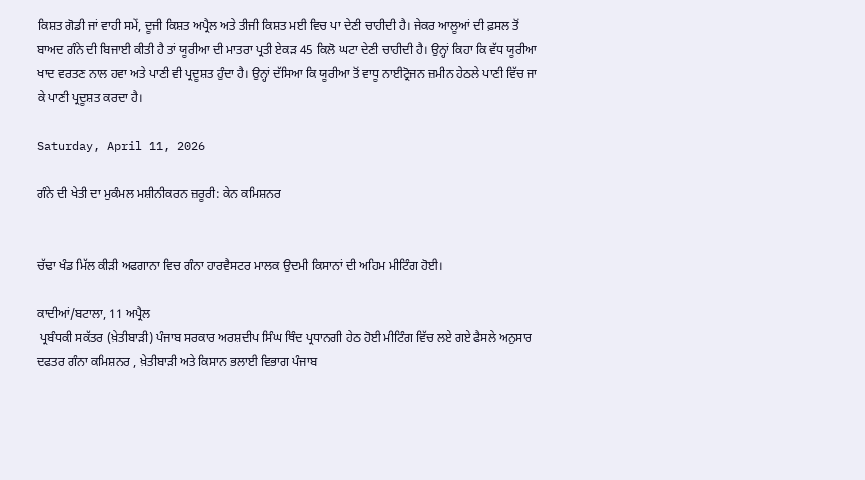ਕਿਸ਼ਤ ਗੋਡੀ ਜਾਂ ਵਾਹੀ ਸਮੇਂ, ਦੂਜੀ ਕਿਸ਼ਤ ਅਪ੍ਰੈਲ ਅਤੇ ਤੀਜੀ ਕਿਸ਼ਤ ਮਈ ਵਿਚ ਪਾ ਦੇਣੀ ਚਾਹੀਦੀ ਹੈ। ਜੇਕਰ ਆਲੂਆਂ ਦੀ ਫ਼ਸਲ ਤੋਂ ਬਾਅਦ ਗੰਨੇ ਦੀ ਬਿਜਾਈ ਕੀਤੀ ਹੈ ਤਾਂ ਯੂਰੀਆ ਦੀ ਮਾਤਰਾ ਪ੍ਰਤੀ ਏਕੜ 45 ਕਿਲੋ ਘਟਾ ਦੇਣੀ ਚਾਹੀਦੀ ਹੈ। ਉਨ੍ਹਾਂ ਕਿਹਾ ਕਿ ਵੱਧ ਯੂਰੀਆ ਖਾਦ ਵਰਤਣ ਨਾਲ ਹਵਾ ਅਤੇ ਪਾਣੀ ਵੀ ਪ੍ਰਦੂਸ਼ਤ ਹੁੰਦਾ ਹੈ। ਉਨ੍ਹਾਂ ਦੱਸਿਆ ਕਿ ਯੂਰੀਆ ਤੋਂ ਵਾਧੂ ਨਾਈਟ੍ਰੋਜਨ ਜ਼ਮੀਨ ਹੇਠਲੇ ਪਾਣੀ ਵਿੱਚ ਜਾ ਕੇ ਪਾਣੀ ਪ੍ਰਦੂਸ਼ਤ ਕਰਦਾ ਹੈ।

Saturday, April 11, 2026

ਗੰਨੇ ਦੀ ਖੇਤੀ ਦਾ ਮੁਕੰਮਲ ਮਸ਼ੀਨੀਕਰਨ ਜ਼ਰੂਰੀ: ਕੇਨ ਕਮਿਸ਼ਨਰ


ਚੱਢਾ ਖੰਡ ਮਿੱਲ ਕੀੜੀ ਅਫਗਾਨਾ ਵਿਚ ਗੰਨਾ ਹਾਰਵੈਸਟਰ ਮਾਲਕ ਉਦਮੀ ਕਿਸਾਨਾਂ ਦੀ ਅਹਿਮ ਮੀਟਿੰਗ ਹੋਈ।

ਕਾਦੀਆਂ/ਬਟਾਲਾ, 11 ਅਪ੍ਰੈਲ
 ਪ੍ਰਬੰਧਕੀ ਸਕੱਤਰ (ਖ਼ੇਤੀਬਾੜੀ) ਪੰਜਾਬ ਸਰਕਾਰ ਅਰਸ਼ਦੀਪ ਸਿੰਘ ਥਿੰਦ ਪ੍ਰਧਾਨਗੀ ਹੇਠ ਹੋਈ ਮੀਟਿੰਗ ਵਿੱਚ ਲਏ ਗਏ ਫੈਸਲੇ ਅਨੁਸਾਰ ਦਫਤਰ ਗੰਨਾ ਕਮਿਸ਼ਨਰ , ਖ਼ੇਤੀਬਾੜੀ ਅਤੇ ਕਿਸਾਨ ਭਲਾਈ ਵਿਭਾਗ ਪੰਜਾਬ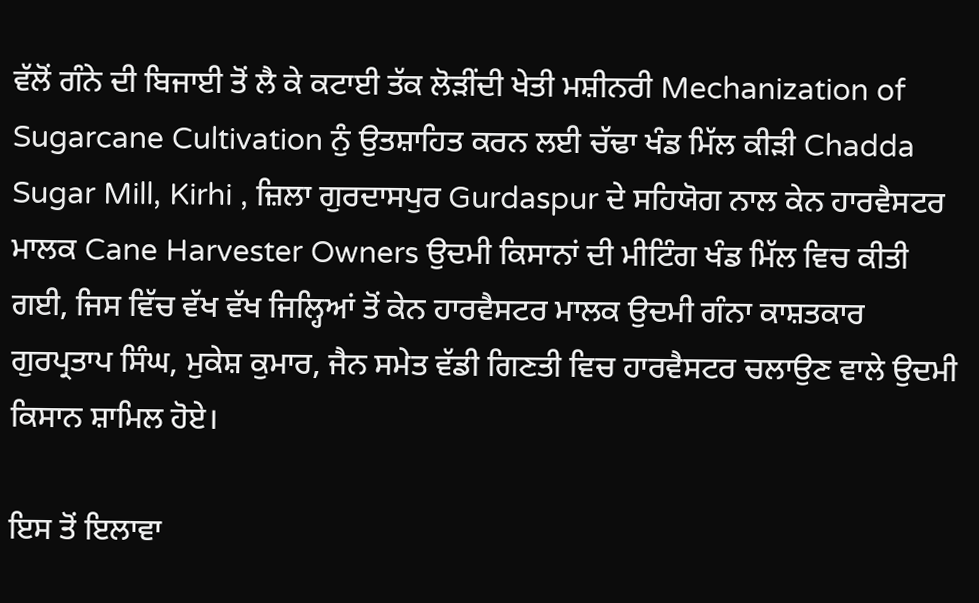ਵੱਲੋਂ ਗੰਨੇ ਦੀ ਬਿਜਾਈ ਤੋਂ ਲੈ ਕੇ ਕਟਾਈ ਤੱਕ ਲੋੜੀਂਦੀ ਖੇਤੀ ਮਸ਼ੀਨਰੀ Mechanization of Sugarcane Cultivation ਨੁੰ ਉਤਸ਼ਾਹਿਤ ਕਰਨ ਲਈ ਚੱਢਾ ਖੰਡ ਮਿੱਲ ਕੀੜੀ Chadda Sugar Mill, Kirhi , ਜ਼ਿਲਾ ਗੁਰਦਾਸਪੁਰ Gurdaspur ਦੇ ਸਹਿਯੋਗ ਨਾਲ ਕੇਨ ਹਾਰਵੈਸਟਰ ਮਾਲਕ Cane Harvester Owners ਉਦਮੀ ਕਿਸਾਨਾਂ ਦੀ ਮੀਟਿੰਗ ਖੰਡ ਮਿੱਲ ਵਿਚ ਕੀਤੀ ਗਈ, ਜਿਸ ਵਿੱਚ ਵੱਖ ਵੱਖ ਜਿਲ੍ਹਿਆਂ ਤੋਂ ਕੇਨ ਹਾਰਵੈਸਟਰ ਮਾਲਕ ਉਦਮੀ ਗੰਨਾ ਕਾਸ਼ਤਕਾਰ ਗੁਰਪ੍ਰਤਾਪ ਸਿੰਘ, ਮੁਕੇਸ਼ ਕੁਮਾਰ, ਜੈਨ ਸਮੇਤ ਵੱਡੀ ਗਿਣਤੀ ਵਿਚ ਹਾਰਵੈਸਟਰ ਚਲਾਉਣ ਵਾਲੇ ਉਦਮੀ ਕਿਸਾਨ ਸ਼ਾਮਿਲ ਹੋਏ।

ਇਸ ਤੋਂ ਇਲਾਵਾ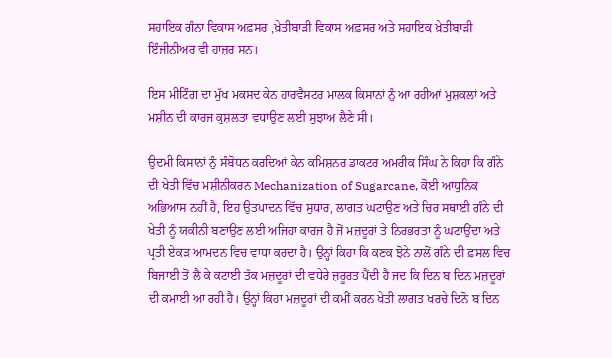ਸਹਾਇਕ ਗੰਨਾ ਵਿਕਾਸ ਅਫ਼ਸਰ ,ਖ਼ੇਤੀਬਾੜੀ ਵਿਕਾਸ ਅਫ਼ਸਰ ਅਤੇ ਸਹਾਇਕ ਖ਼ੇਤੀਬਾੜੀ ਇੰਜੀਨੀਅਰ ਵੀ ਹਾਜ਼ਰ ਸਨ।

ਇਸ ਮੀਟਿੰਗ ਦਾ ਮੁੱਖ ਮਕਸਦ ਕੇਨ ਹਾਰਵੈਸਟਰ ਮਾਲਕ ਕਿਸਾਨਾਂ ਨੁੰ ਆ ਰਹੀਆਂ ਮੁਸ਼ਕਲਾਂ ਅਤੇ ਮਸ਼ੀਨ ਦੀ ਕਾਰਜ ਕੁਸ਼ਲਤਾ ਵਧਾਉਣ ਲਈ ਸੁਝਾਅ ਲੈਣੇ ਸੀ।

ਉਦਮੀ ਕਿਸਾਨਾਂ ਨੁੰ ਸੰਬੋਧਨ ਕਰਦਿਆਂ ਕੇਨ ਕਮਿਸ਼ਨਰ ਡਾਕਟਰ ਅਮਰੀਕ ਸਿੰਘ ਨੇ ਕਿਹਾ ਕਿ ਗੰਨੇ ਦੀ ਖੇਤੀ ਵਿੱਚ ਮਸ਼ੀਨੀਕਰਨ Mechanization of Sugarcane, ਕੋਈ ਆਧੁਨਿਕ ਅਭਿਆਸ ਨਹੀਂ ਹੈ, ਇਹ ਉਤਪਾਦਨ ਵਿੱਚ ਸੁਧਾਰ, ਲਾਗਤ ਘਟਾਉਣ ਅਤੇ ਚਿਰ ਸਥਾਈ ਗੰਨੇ ਦੀ ਖੇਤੀ ਨੂੰ ਯਕੀਨੀ ਬਣਾਉਣ ਲਈ ਅਜਿਹਾ ਕਾਰਜ ਹੈ ਜੋਂ ਮਜ਼ਦੂਰਾਂ ਤੇ ਨਿਰਭਰਤਾ ਨੂੰ ਘਟਾਉਂਦਾ ਅਤੇ ਪ੍ਰਤੀ ਏਕੜ ਆਮਦਨ ਵਿਚ ਵਾਧਾ ਕਰਦਾ ਹੈ। ਉਨ੍ਹਾਂ ਕਿਹਾ ਕਿ ਕਣਕ ਝੋਨੇ ਨਾਲੋਂ ਗੰਨੇ ਦੀ ਫ਼ਸਲ ਵਿਚ ਬਿਜਾਈ ਤੋਂ ਲੈ ਕੇ ਕਟਾਈ ਤੱਕ ਮਜ਼ਦੂਰਾਂ ਦੀ ਵਧੇਰੇ ਜ਼ਰੂਰਤ ਪੈਂਦੀ ਹੈ ਜਦ ਕਿ ਦਿਨ ਬ ਦਿਨ ਮਜ਼ਦੂਰਾਂ ਦੀ ਕਮਾਈ ਆ ਰਹੀ ਹੈ। ਉਨ੍ਹਾਂ ਕਿਹਾ ਮਜ਼ਦੂਰਾਂ ਦੀ ਕਮੀਂ ਕਰਨ ਖੇਤੀ ਲਾਗਤ ਖਰਚੇ ਦਿਨੋ ਬ ਦਿਨ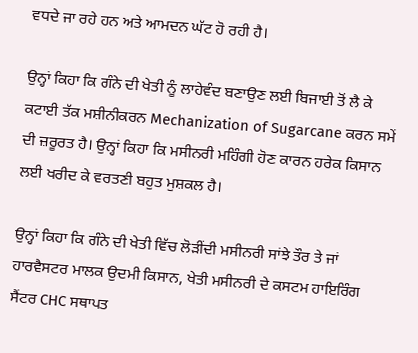ਵਧਦੇ ਜਾ ਰਹੇ ਹਨ ਅਤੇ ਆਮਦਨ ਘੱਟ ਹੋ ਰਹੀ ਹੈ।

ਉਨ੍ਹਾਂ ਕਿਹਾ ਕਿ ਗੰਨੇ ਦੀ ਖੇਤੀ ਨੂੰ ਲਾਹੇਵੰਦ ਬਣਾਉਣ ਲਈ ਬਿਜਾਈ ਤੋਂ ਲੈ ਕੇ ਕਟਾਈ ਤੱਕ ਮਸ਼ੀਨੀਕਰਨ Mechanization of Sugarcane ਕਰਨ ਸਮੇਂ ਦੀ ਜ਼ਰੂਰਤ ਹੈ। ਉਨ੍ਹਾਂ ਕਿਹਾ ਕਿ ਮਸੀਨਰੀ ਮਹਿੰਗੀ ਹੋਣ ਕਾਰਨ ਹਰੇਕ ਕਿਸਾਨ ਲਈ ਖਰੀਦ ਕੇ ਵਰਤਣੀ ਬਹੁਤ ਮੁਸ਼ਕਲ ਹੈ।

ਉਨ੍ਹਾਂ ਕਿਹਾ ਕਿ ਗੰਨੇ ਦੀ ਖੇਤੀ ਵਿੱਚ ਲੋੜੀਂਦੀ ਮਸੀਨਰੀ ਸਾਂਝੇ ਤੌਰ ਤੇ ਜਾਂ ਹਾਰਵੈਸਟਰ ਮਾਲਕ ਉਦਮੀ ਕਿਸਾਨ, ਖੇਤੀ ਮਸੀਨਰੀ ਦੇ ਕਸਟਮ ਹਾਇਰਿੰਗ ਸੈਂਟਰ CHC ਸਥਾਪਤ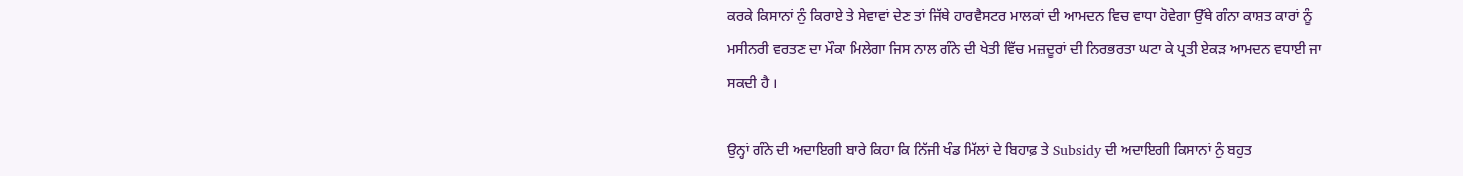ਕਰਕੇ ਕਿਸਾਨਾਂ ਨੁੰ ਕਿਰਾਏ ਤੇ ਸੇਵਾਵਾਂ ਦੇਣ ਤਾਂ ਜਿੱਥੇ ਹਾਰਵੈਸਟਰ ਮਾਲਕਾਂ ਦੀ ਆਮਦਨ ਵਿਚ ਵਾਧਾ ਹੋਵੇਗਾ ਉੱਥੇ ਗੰਨਾ ਕਾਸ਼ਤ ਕਾਰਾਂ ਨੂੰ ਮਸੀਨਰੀ ਵਰਤਣ ਦਾ ਮੌਕਾ ਮਿਲੇਗਾ ਜਿਸ ਨਾਲ ਗੰਨੇ ਦੀ ਖੇਤੀ ਵਿੱਚ ਮਜ਼ਦੂਰਾਂ ਦੀ ਨਿਰਭਰਤਾ ਘਟਾ ਕੇ ਪ੍ਰਤੀ ਏਕੜ ਆਮਦਨ ਵਧਾਈ ਜਾ ਸਕਦੀ ਹੈ ।

ਉਨ੍ਹਾਂ ਗੰਨੇ ਦੀ ਅਦਾਇਗੀ ਬਾਰੇ ਕਿਹਾ ਕਿ ਨਿੱਜੀ ਖੰਡ ਮਿੱਲਾਂ ਦੇ ਬਿਹਾਫ਼ ਤੇ Subsidy ਦੀ ਅਦਾਇਗੀ ਕਿਸਾਨਾਂ ਨੁੰ ਬਹੁਤ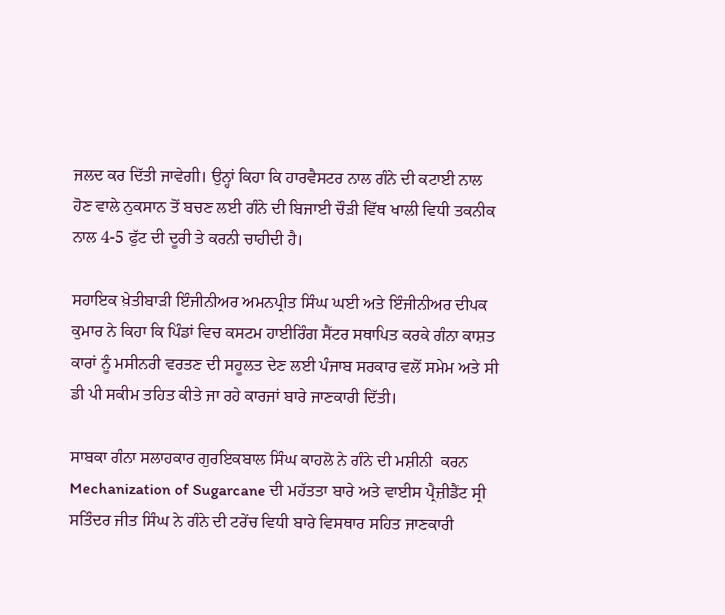ਜਲਦ ਕਰ ਦਿੱਤੀ ਜਾਵੇਗੀ। ਉਨ੍ਹਾਂ ਕਿਹਾ ਕਿ ਹਾਰਵੈਸਟਰ ਨਾਲ ਗੰਨੇ ਦੀ ਕਟਾਈ ਨਾਲ ਹੋਣ ਵਾਲੇ ਨੁਕਸਾਨ ਤੋਂ ਬਚਣ ਲਈ ਗੰਨੇ ਦੀ ਬਿਜਾਈ ਚੌੜੀ ਵਿੱਥ ਖਾਲੀ ਵਿਧੀ ਤਕਨੀਕ ਨਾਲ 4-5 ਫੁੱਟ ਦੀ ਦੂਰੀ ਤੇ ਕਰਨੀ ਚਾਹੀਦੀ ਹੈ।

ਸਹਾਇਕ ਖ਼ੇਤੀਬਾੜੀ ਇੰਜੀਨੀਅਰ ਅਮਨਪ੍ਰੀਤ ਸਿੰਘ ਘਈ ਅਤੇ ਇੰਜੀਨੀਅਰ ਦੀਪਕ ਕੁਮਾਰ ਨੇ ਕਿਹਾ ਕਿ ਪਿੰਡਾਂ ਵਿਚ ਕਸਟਮ ਹਾਈਰਿੰਗ ਸੈਂਟਰ ਸਥਾਪਿਤ ਕਰਕੇ ਗੰਨਾ ਕਾਸ਼ਤ ਕਾਰਾਂ ਨੂੰ ਮਸੀਨਰੀ ਵਰਤਣ ਦੀ ਸਹੂਲਤ ਦੇਣ ਲਈ ਪੰਜਾਬ ਸਰਕਾਰ ਵਲੋਂ ਸਮੇਮ ਅਤੇ ਸੀ ਡੀ ਪੀ ਸਕੀਮ ਤਹਿਤ ਕੀਤੇ ਜਾ ਰਹੇ ਕਾਰਜਾਂ ਬਾਰੇ ਜਾਣਕਾਰੀ ਦਿੱਤੀ।

ਸਾਬਕਾ ਗੰਨਾ ਸਲਾਹਕਾਰ ਗੁਰਇਕਬਾਲ ਸਿੰਘ ਕਾਹਲੋ ਨੇ ਗੰਨੇ ਦੀ ਮਸ਼ੀਨੀ  ਕਰਨ Mechanization of Sugarcane ਦੀ ਮਹੱਤਤਾ ਬਾਰੇ ਅਤੇ ਵਾਈਸ ਪ੍ਰੈਜ਼ੀਡੈਂਟ ਸ੍ਰੀ ਸਤਿੰਦਰ ਜੀਤ ਸਿੰਘ ਨੇ ਗੰਨੇ ਦੀ ਟਰੇਂਚ ਵਿਧੀ ਬਾਰੇ ਵਿਸਥਾਰ ਸਹਿਤ ਜਾਣਕਾਰੀ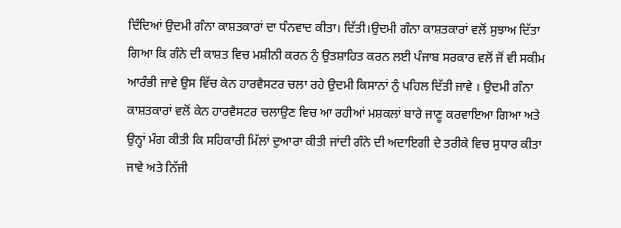ਦਿੰਦਿਆਂ ਉਦਮੀ ਗੰਨਾ ਕਾਸ਼ਤਕਾਰਾਂ ਦਾ ਧੰਨਵਾਦ ਕੀਤਾ। ਦਿੱਤੀ।ਉਦਮੀ ਗੰਨਾ ਕਾਸ਼ਤਕਾਰਾਂ ਵਲੋਂ ਸੁਝਾਅ ਦਿੱਤਾ ਗਿਆ ਕਿ ਗੰਨੇ ਦੀ ਕਾਸ਼ਤ ਵਿਚ ਮਸ਼ੀਨੀ ਕਰਨ ਨੁੰ ਉਤਸ਼ਾਹਿਤ ਕਰਨ ਲਈ ਪੰਜਾਬ ਸਰਕਾਰ ਵਲੋਂ ਜੋਂ ਵੀ ਸਕੀਮ ਆਰੰਭੀ ਜਾਵੇ ਉਸ ਵਿੱਚ ਕੇਨ ਹਾਰਵੈਸਟਰ ਚਲਾ ਰਹੇ ਉਦਮੀ ਕਿਸਾਨਾਂ ਨੁੰ ਪਹਿਲ ਦਿੱਤੀ ਜਾਵੇ । ਉਦਮੀ ਗੰਨਾ ਕਾਸ਼ਤਕਾਰਾਂ ਵਲੋਂ ਕੇਨ ਹਾਰਵੈਸਟਰ ਚਲਾਉਣ ਵਿਚ ਆ ਰਹੀਆਂ ਮਸ਼ਕਲਾਂ ਬਾਰੇ ਜਾਣੂ ਕਰਵਾਇਆ ਗਿਆ ਅਤੇ ਉਨ੍ਹਾਂ ਮੰਗ ਕੀਤੀ ਕਿ ਸਹਿਕਾਰੀ ਮਿੱਲਾਂ ਦੁਆਰਾ ਕੀਤੀ ਜਾਂਦੀ ਗੰਨੇ ਦੀ ਅਦਾਇਗੀ ਦੇ ਤਰੀਕੇ ਵਿਚ ਸੁਧਾਰ ਕੀਤਾ ਜਾਵੇ ਅਤੇ ਨਿੱਜੀ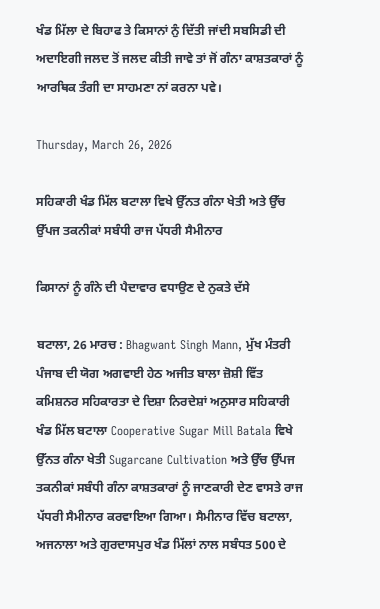ਖੰਡ ਮਿੱਲਾ ਦੇ ਬਿਹਾਫ ਤੇ ਕਿਸਾਨਾਂ ਨੁੰ ਦਿੱਤੀ ਜਾਂਦੀ ਸਬਸਿਡੀ ਦੀ ਅਦਾਇਗੀ ਜਲਦ ਤੋਂ ਜਲਦ ਕੀਤੀ ਜਾਵੇ ਤਾਂ ਜੋਂ ਗੰਨਾ ਕਾਸ਼ਤਕਾਰਾਂ ਨੂੰ ਆਰਥਿਕ ਤੰਗੀ ਦਾ ਸਾਹਮਣਾ ਨਾਂ ਕਰਨਾ ਪਵੇ।

Thursday, March 26, 2026

ਸਹਿਕਾਰੀ ਖੰਡ ਮਿੱਲ ਬਟਾਲਾ ਵਿਖੇ ਉੱਨਤ ਗੰਨਾ ਖੇਤੀ ਅਤੇ ਉੱਚ ਉੱਪਜ ਤਕਨੀਕਾਂ ਸਬੰਧੀ ਰਾਜ ਪੱਧਰੀ ਸੈਮੀਨਾਰ

ਕਿਸਾਨਾਂ ਨੂੰ ਗੰਨੇ ਦੀ ਪੈਦਾਵਾਰ ਵਧਾਉਣ ਦੇ ਨੁਕਤੇ ਦੱਸੇ

ਬਟਾਲਾ, 26 ਮਾਰਚ : Bhagwant Singh Mann, ਮੁੱਖ ਮੰਤਰੀ ਪੰਜਾਬ ਦੀ ਯੋਗ ਅਗਵਾਈ ਹੇਠ ਅਜੀਤ ਬਾਲਾ ਜ਼ੋਸ਼ੀ ਵਿੱਤ ਕਮਿਸ਼ਨਰ ਸਹਿਕਾਰਤਾ ਦੇ ਦਿਸ਼ਾ ਨਿਰਦੇਸ਼ਾਂ ਅਨੁਸਾਰ ਸਹਿਕਾਰੀ ਖੰਡ ਮਿੱਲ ਬਟਾਲਾ Cooperative Sugar Mill Batala ਵਿਖੇ ਉੱਨਤ ਗੰਨਾ ਖੇਤੀ Sugarcane Cultivation ਅਤੇ ਉੱਚ ਉੱਪਜ ਤਕਨੀਕਾਂ ਸਬੰਧੀ ਗੰਨਾ ਕਾਸ਼ਤਕਾਰਾਂ ਨੂੰ ਜਾਣਕਾਰੀ ਦੇਣ ਵਾਸਤੇ ਰਾਜ ਪੱਧਰੀ ਸੈਮੀਨਾਰ ਕਰਵਾਇਆ ਗਿਆ। ਸੈਮੀਨਾਰ ਵਿੱਚ ਬਟਾਲਾ, ਅਜਨਾਲਾ ਅਤੇ ਗੁਰਦਾਸਪੁਰ ਖੰਡ ਮਿੱਲਾਂ ਨਾਲ ਸਬੰਧਤ 500 ਦੇ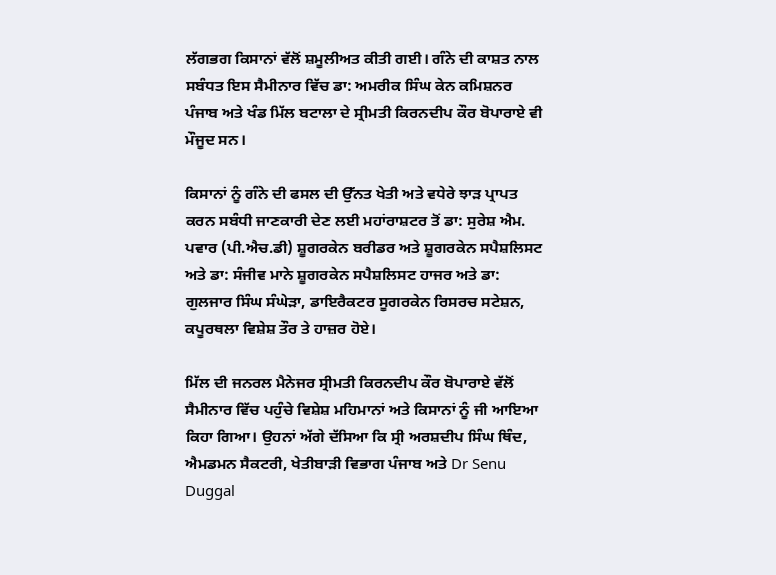ਲੱਗਭਗ ਕਿਸਾਨਾਂ ਵੱਲੋਂ ਸ਼ਮੂਲੀਅਤ ਕੀਤੀ ਗਈ। ਗੰਨੇ ਦੀ ਕਾਸ਼ਤ ਨਾਲ ਸਬੰਧਤ ਇਸ ਸੈਮੀਨਾਰ ਵਿੱਚ ਡਾ: ਅਮਰੀਕ ਸਿੰਘ ਕੇਨ ਕਮਿਸ਼ਨਰ ਪੰਜਾਬ ਅਤੇ ਖੰਡ ਮਿੱਲ ਬਟਾਲਾ ਦੇ ਸ੍ਰੀਮਤੀ ਕਿਰਨਦੀਪ ਕੌਰ ਬੋਪਾਰਾਏ ਵੀ ਮੌਜੂਦ ਸਨ।

ਕਿਸਾਨਾਂ ਨੂੰ ਗੰਨੇ ਦੀ ਫਸਲ ਦੀ ਉੱਨਤ ਖੇਤੀ ਅਤੇ ਵਧੇਰੇ ਝਾੜ ਪ੍ਰਾਪਤ ਕਰਨ ਸਬੰਧੀ ਜਾਣਕਾਰੀ ਦੇਣ ਲਈ ਮਹਾਂਰਾਸ਼ਟਰ ਤੋਂ ਡਾ: ਸੁਰੇਸ਼ ਐਮ. ਪਵਾਰ (ਪੀ.ਐਚ.ਡੀ) ਸ਼ੂਗਰਕੇਨ ਬਰੀਡਰ ਅਤੇ ਸ਼ੂਗਰਕੇਨ ਸਪੈਸ਼ਲਿਸਟ ਅਤੇ ਡਾ: ਸੰਜੀਵ ਮਾਨੇ ਸ਼ੂਗਰਕੇਨ ਸਪੈਸ਼ਲਿਸਟ ਹਾਜਰ ਅਤੇ ਡਾ: ਗੁਲਜਾਰ ਸਿੰਘ ਸੰਘੇੜਾ, ਡਾਇਰੈਕਟਰ ਸੂਗਰਕੇਨ ਰਿਸਰਚ ਸਟੇਸ਼ਨ, ਕਪੂਰਥਲਾ ਵਿਸ਼ੇਸ਼ ਤੌਰ ਤੇ ਹਾਜ਼ਰ ਹੋਏ।

ਮਿੱਲ ਦੀ ਜਨਰਲ ਮੈਨੇਜਰ ਸ੍ਰੀਮਤੀ ਕਿਰਨਦੀਪ ਕੌਰ ਬੋਪਾਰਾਏ ਵੱਲੋਂ ਸੈਮੀਨਾਰ ਵਿੱਚ ਪਹੁੰਚੇ ਵਿਸ਼ੇਸ਼ ਮਹਿਮਾਨਾਂ ਅਤੇ ਕਿਸਾਨਾਂ ਨੂੰ ਜੀ ਆਇਆ ਕਿਹਾ ਗਿਆ। ਉਹਨਾਂ ਅੱਗੇ ਦੱਸਿਆ ਕਿ ਸ੍ਰੀ ਅਰਸ਼ਦੀਪ ਸਿੰਘ ਥਿੰਦ, ਐਮਡਮਨ ਸੈਕਟਰੀ, ਖੇਤੀਬਾੜੀ ਵਿਭਾਗ ਪੰਜਾਬ ਅਤੇ Dr Senu Duggal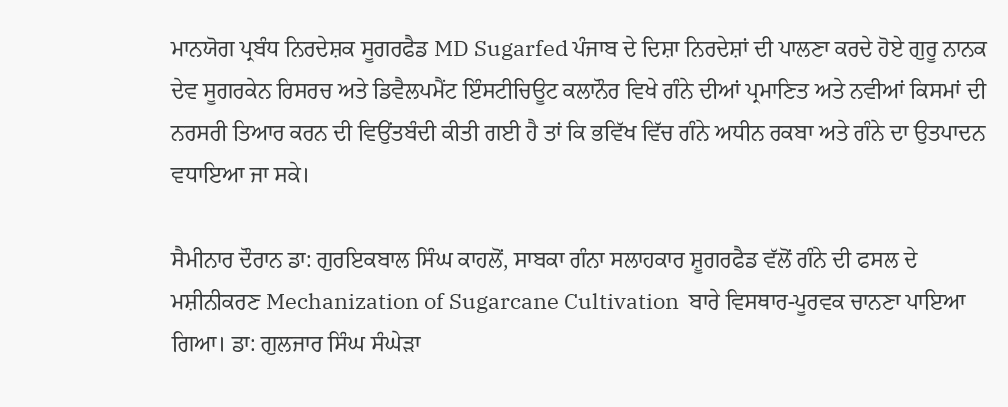ਮਾਨਯੋਗ ਪ੍ਰਬੰਧ ਨਿਰਦੇਸ਼ਕ ਸੂਗਰਫੈਡ MD Sugarfed ਪੰਜਾਬ ਦੇ ਦਿਸ਼ਾ ਨਿਰਦੇਸ਼ਾਂ ਦੀ ਪਾਲਣਾ ਕਰਦੇ ਹੋਏ ਗੁਰੂ ਨਾਨਕ ਦੇਵ ਸੂਗਰਕੇਨ ਰਿਸਰਚ ਅਤੇ ਡਿਵੈਲਪਮੈਂਟ ਇੰਸਟੀਚਿਊਟ ਕਲਾਨੌਰ ਵਿਖੇ ਗੰਨੇ ਦੀਆਂ ਪ੍ਰਮਾਣਿਤ ਅਤੇ ਨਵੀਆਂ ਕਿਸਮਾਂ ਦੀ ਨਰਸਰੀ ਤਿਆਰ ਕਰਨ ਦੀ ਵਿਉਂਤਬੰਦੀ ਕੀਤੀ ਗਈ ਹੈ ਤਾਂ ਕਿ ਭਵਿੱਖ ਵਿੱਚ ਗੰਨੇ ਅਧੀਨ ਰਕਬਾ ਅਤੇ ਗੰਨੇ ਦਾ ਉਤਪਾਦਨ ਵਧਾਇਆ ਜਾ ਸਕੇ।

ਸੈਮੀਨਾਰ ਦੌਰਾਨ ਡਾ: ਗੁਰਇਕਬਾਲ ਸਿੰਘ ਕਾਹਲੋਂ, ਸਾਬਕਾ ਗੰਨਾ ਸਲਾਹਕਾਰ ਸ਼ੂਗਰਫੈਡ ਵੱਲੋਂ ਗੰਨੇ ਦੀ ਫਸਲ ਦੇ ਮਸ਼ੀਨੀਕਰਣ Mechanization of Sugarcane Cultivation  ਬਾਰੇ ਵਿਸਥਾਰ-ਪੂਰਵਕ ਚਾਨਣਾ ਪਾਇਆ ਗਿਆ। ਡਾ: ਗੁਲਜਾਰ ਸਿੰਘ ਸੰਘੇੜਾ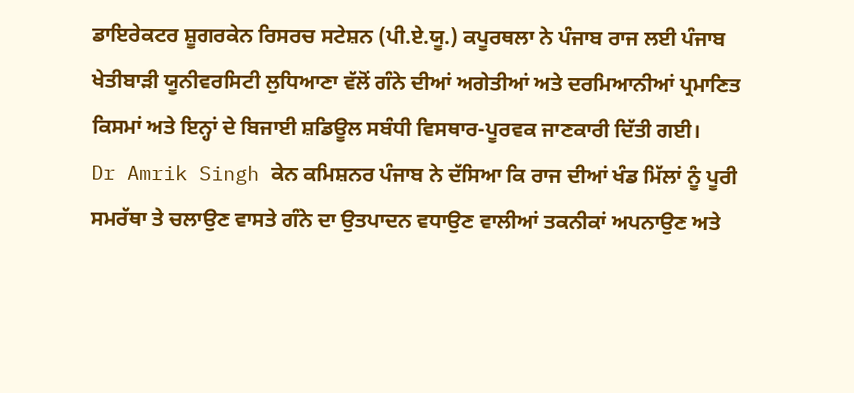ਡਾਇਰੇਕਟਰ ਸ਼ੂਗਰਕੇਨ ਰਿਸਰਚ ਸਟੇਸ਼ਨ (ਪੀ.ਏ.ਯੂ.) ਕਪੂਰਥਲਾ ਨੇ ਪੰਜਾਬ ਰਾਜ ਲਈ ਪੰਜਾਬ ਖੇਤੀਬਾੜੀ ਯੂਨੀਵਰਸਿਟੀ ਲੁਧਿਆਣਾ ਵੱਲੋਂ ਗੰਨੇ ਦੀਆਂ ਅਗੇਤੀਆਂ ਅਤੇ ਦਰਮਿਆਨੀਆਂ ਪ੍ਰਮਾਣਿਤ ਕਿਸਮਾਂ ਅਤੇ ਇਨ੍ਹਾਂ ਦੇ ਬਿਜਾਈ ਸ਼ਡਿਊਲ ਸਬੰਧੀ ਵਿਸਥਾਰ-ਪੂਰਵਕ ਜਾਣਕਾਰੀ ਦਿੱਤੀ ਗਈ।
Dr Amrik Singh ਕੇਨ ਕਮਿਸ਼ਨਰ ਪੰਜਾਬ ਨੇ ਦੱਸਿਆ ਕਿ ਰਾਜ ਦੀਆਂ ਖੰਡ ਮਿੱਲਾਂ ਨੂੰ ਪੂਰੀ ਸਮਰੱਥਾ ਤੇ ਚਲਾਉਣ ਵਾਸਤੇ ਗੰਨੇ ਦਾ ਉਤਪਾਦਨ ਵਧਾਉਣ ਵਾਲੀਆਂ ਤਕਨੀਕਾਂ ਅਪਨਾਉਣ ਅਤੇ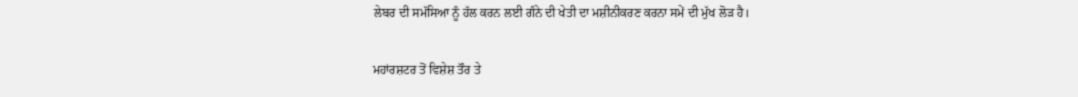ਲੇਬਰ ਦੀ ਸਮੱਸਿਆ ਨੂੰ ਹੱਲ ਕਰਨ ਲਈ ਗੰਨੇ ਦੀ ਖੇਤੀ ਦਾ ਮਸ਼ੀਨੀਕਰਣ ਕਰਨਾ ਸਮੇਂ ਦੀ ਮੁੱਖ ਲੋੜ ਹੈ।

ਮਹਾਂਰਸ਼ਟਰ ਤੋਂ ਵਿਸ਼ੇਸ਼ ਤੌਰ ਤੇ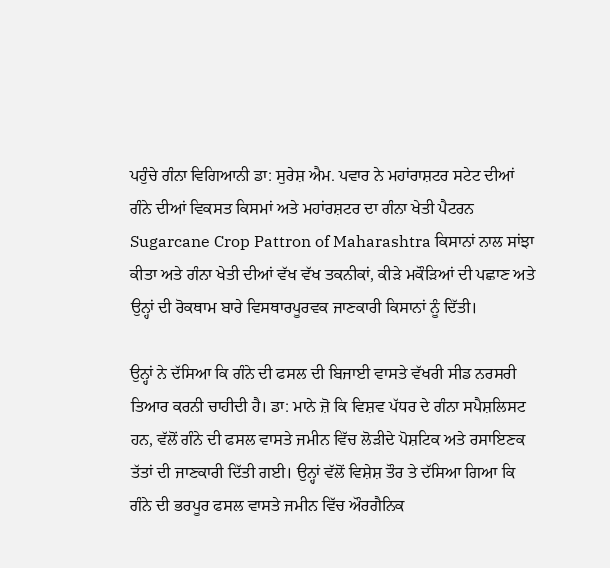ਪਹੁੰਚੇ ਗੰਨਾ ਵਿਗਿਆਨੀ ਡਾ: ਸੁਰੇਸ਼ ਐਮ. ਪਵਾਰ ਨੇ ਮਹਾਂਰਾਸ਼ਟਰ ਸਟੇਟ ਦੀਆਂ ਗੰਨੇ ਦੀਆਂ ਵਿਕਸਤ ਕਿਸਮਾਂ ਅਤੇ ਮਹਾਂਰਸ਼ਟਰ ਦਾ ਗੰਨਾ ਖੇਤੀ ਪੈਟਰਨ Sugarcane Crop Pattron of Maharashtra ਕਿਸਾਨਾਂ ਨਾਲ ਸਾਂਝਾ ਕੀਤਾ ਅਤੇ ਗੰਨਾ ਖੇਤੀ ਦੀਆਂ ਵੱਖ ਵੱਖ ਤਕਨੀਕਾਂ, ਕੀੜੇ ਮਕੌੜਿਆਂ ਦੀ ਪਛਾਣ ਅਤੇ ਉਨ੍ਹਾਂ ਦੀ ਰੋਕਥਾਮ ਬਾਰੇ ਵਿਸਥਾਰਪੂਰਵਕ ਜਾਣਕਾਰੀ ਕਿਸਾਨਾਂ ਨੂੰ ਦਿੱਤੀ।

ਉਨ੍ਹਾਂ ਨੇ ਦੱਸਿਆ ਕਿ ਗੰਨੇ ਦੀ ਫਸਲ ਦੀ ਬਿਜਾਈ ਵਾਸਤੇ ਵੱਖਰੀ ਸੀਡ ਨਰਸਰੀ ਤਿਆਰ ਕਰਨੀ ਚਾਹੀਦੀ ਹੈ। ਡਾ: ਮਾਨੇ ਜ਼ੋ ਕਿ ਵਿਸ਼ਵ ਪੱਧਰ ਦੇ ਗੰਨਾ ਸਪੈਸ਼ਲਿਸਟ ਹਨ, ਵੱਲੋਂ ਗੰਨੇ ਦੀ ਫਸਲ ਵਾਸਤੇ ਜਮੀਨ ਵਿੱਚ ਲੋੜੀਦੇ ਪੋਸ਼ਟਿਕ ਅਤੇ ਰਸਾਇਣਕ ਤੱਤਾਂ ਦੀ ਜਾਣਕਾਰੀ ਦਿੱਤੀ ਗਈ। ਉਨ੍ਹਾਂ ਵੱਲੋਂ ਵਿਸ਼ੇਸ਼ ਤੌਰ ਤੇ ਦੱਸਿਆ ਗਿਆ ਕਿ ਗੰਨੇ ਦੀ ਭਰਪੂਰ ਫਸਲ ਵਾਸਤੇ ਜਮੀਨ ਵਿੱਚ ਔਰਗੈਨਿਕ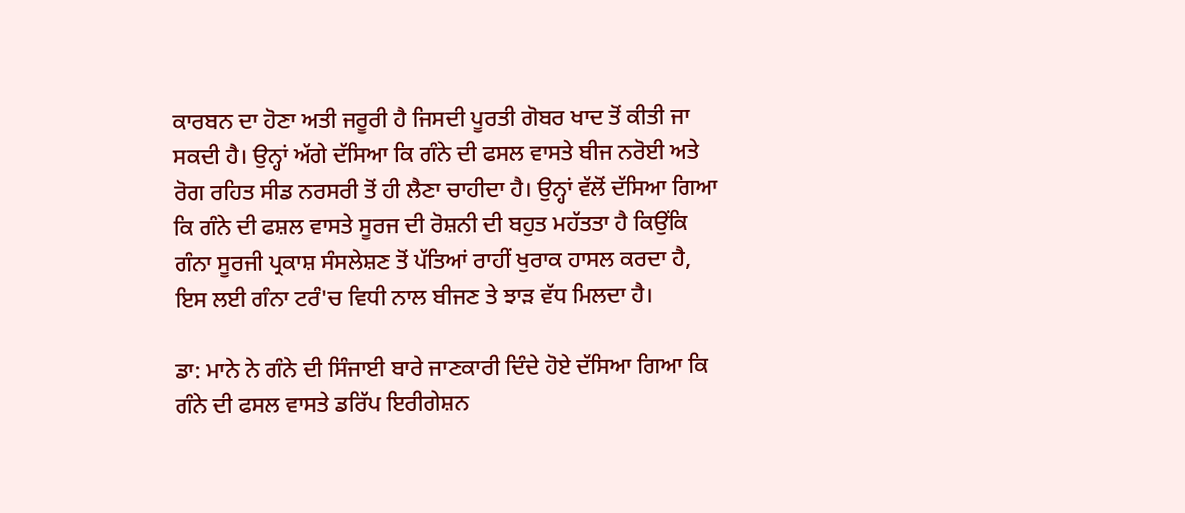ਕਾਰਬਨ ਦਾ ਹੋਣਾ ਅਤੀ ਜਰੂਰੀ ਹੈ ਜਿਸਦੀ ਪੂਰਤੀ ਗੋਬਰ ਖਾਦ ਤੋਂ ਕੀਤੀ ਜਾ ਸਕਦੀ ਹੈ। ਉਨ੍ਹਾਂ ਅੱਗੇ ਦੱਸਿਆ ਕਿ ਗੰਨੇ ਦੀ ਫਸਲ ਵਾਸਤੇ ਬੀਜ ਨਰੋਈ ਅਤੇ ਰੋਗ ਰਹਿਤ ਸੀਡ ਨਰਸਰੀ ਤੋਂ ਹੀ ਲੈਣਾ ਚਾਹੀਦਾ ਹੈ। ਉਨ੍ਹਾਂ ਵੱਲੋਂ ਦੱਸਿਆ ਗਿਆ ਕਿ ਗੰਨੇ ਦੀ ਫਸ਼ਲ ਵਾਸਤੇ ਸੂਰਜ ਦੀ ਰੋਸ਼ਨੀ ਦੀ ਬਹੁਤ ਮਹੱਤਤਾ ਹੈ ਕਿਉਂਕਿ ਗੰਨਾ ਸੂਰਜੀ ਪ੍ਰਕਾਸ਼ ਸੰਸਲੇਸ਼ਣ ਤੋਂ ਪੱਤਿਆਂ ਰਾਹੀਂ ਖੁਰਾਕ ਹਾਸਲ ਕਰਦਾ ਹੈ, ਇਸ ਲਈ ਗੰਨਾ ਟਰੰ'ਚ ਵਿਧੀ ਨਾਲ ਬੀਜਣ ਤੇ ਝਾੜ ਵੱਧ ਮਿਲਦਾ ਹੈ।

ਡਾ: ਮਾਨੇ ਨੇ ਗੰਨੇ ਦੀ ਸਿੰਜਾਈ ਬਾਰੇ ਜਾਣਕਾਰੀ ਦਿੰਦੇ ਹੋਏ ਦੱਸਿਆ ਗਿਆ ਕਿ ਗੰਨੇ ਦੀ ਫਸਲ ਵਾਸਤੇ ਡਰਿੱਪ ਇਰੀਗੇਸ਼ਨ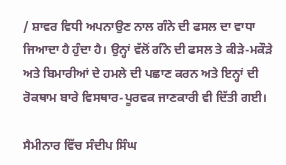/ ਸ਼ਾਵਰ ਵਿਧੀ ਅਪਨਾਉਣ ਨਾਲ ਗੰਨੇ ਦੀ ਫਸਲ ਦਾ ਵਾਧਾ ਜਿਆਦਾ ਹੈ ਹੁੰਦਾ ਹੈ। ਉਨ੍ਹਾਂ ਵੱਲੋਂ ਗੰਨੇ ਦੀ ਫਸਲ ਤੇ ਕੀੜੇ-ਮਕੌੜੇ ਅਤੇ ਬਿਮਾਰੀਆਂ ਦੇ ਹਮਲੇ ਦੀ ਪਛਾਣ ਕਰਨ ਅਤੇ ਇਨ੍ਹਾਂ ਦੀ ਰੋਕਥਾਮ ਬਾਰੇ ਵਿਸਥਾਰ-ਪੂਰਵਕ ਜਾਣਕਾਰੀ ਵੀ ਦਿੱਤੀ ਗਈ।

ਸੈਮੀਨਾਰ ਵਿੱਚ ਸੰਦੀਪ ਸਿੰਘ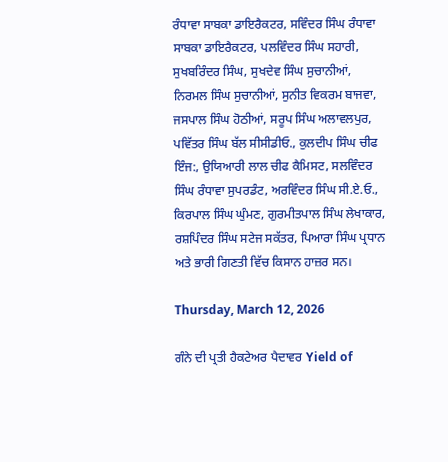ਰੰਧਾਵਾ ਸਾਬਕਾ ਡਾਇਰੈਕਟਰ, ਸਵਿੰਦਰ ਸਿੰਘ ਰੰਧਾਵਾ ਸਾਬਕਾ ਡਾਇਰੈਕਟਰ, ਪਲਵਿੰਦਰ ਸਿੰਘ ਸਹਾਰੀ, ਸੁਖਬਰਿੰਦਰ ਸਿੰਘ, ਸੁਖਦੇਵ ਸਿੰਘ ਸੁਚਾਨੀਆਂ, ਨਿਰਮਲ ਸਿੰਘ ਸੁਚਾਨੀਆਂ, ਸੁਨੀਤ ਵਿਕਰਮ ਬਾਜਵਾ, ਜਸਪਾਲ ਸਿੰਘ ਹੋਠੀਆਂ, ਸਰੂਪ ਸਿੰਘ ਅਲਾਵਲਪੁਰ, ਪਵਿੱਤਰ ਸਿੰਘ ਬੱਲ ਸੀਸੀਡੀਓ., ਕੁਲਦੀਪ ਸਿੰਘ ਚੀਫ ਇੰਜ:, ਉਯਿਆਰੀ ਲਾਲ ਚੀਫ ਕੈਮਿਸਟ, ਸਲਵਿੰਦਰ ਸਿੰਘ ਰੰਧਾਵਾ ਸੁਪਰਡੰਟ, ਅਰਵਿੰਦਰ ਸਿੰਘ ਸੀ.ਏ.ਓ., ਕਿਰਪਾਲ ਸਿੰਘ ਘੁੰਮਣ, ਗੁਰਮੀਤਪਾਲ ਸਿੰਘ ਲੇਖਾਕਾਰ, ਰਸ਼ਪਿੰਦਰ ਸਿੰਘ ਸਟੇਜ ਸਕੱਤਰ, ਪਿਆਰਾ ਸਿੰਘ ਪ੍ਰਧਾਨ ਅਤੇ ਭਾਰੀ ਗਿਣਤੀ ਵਿੱਚ ਕਿਸਾਨ ਹਾਜ਼ਰ ਸਨ।

Thursday, March 12, 2026

ਗੰਨੇ ਦੀ ਪ੍ਰਤੀ ਹੈਕਟੇਅਰ ਪੈਦਾਵਰ Yield of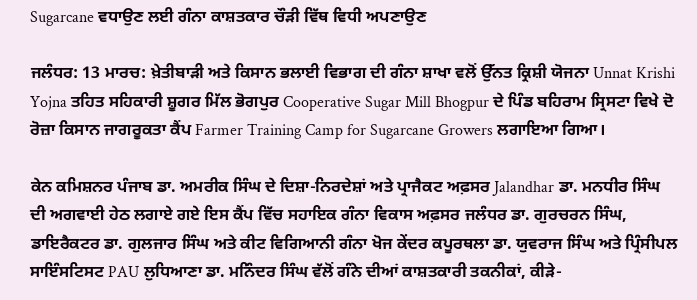Sugarcane ਵਧਾਉਣ ਲਈ ਗੰਨਾ ਕਾਸ਼ਤਕਾਰ ਚੌੜੀ ਵਿੱਥ ਵਿਧੀ ਅਪਣਾਉਣ

ਜਲੰਧਰ: 13 ਮਾਰਚ: ਖ਼ੇਤੀਬਾੜੀ ਅਤੇ ਕਿਸਾਨ ਭਲਾਈ ਵਿਭਾਗ ਦੀ ਗੰਨਾ ਸ਼ਾਖਾ ਵਲੋਂ ਉੱਨਤ ਕ੍ਰਿਸ਼ੀ ਯੋਜਨਾ Unnat Krishi Yojna ਤਹਿਤ ਸਹਿਕਾਰੀ ਸ਼ੂਗਰ ਮਿੱਲ ਭੋਗਪੁਰ Cooperative Sugar Mill Bhogpur ਦੇ ਪਿੰਡ ਬਹਿਰਾਮ ਸ੍ਰਿਸਟਾ ਵਿਖੇ ਦੋ ਰੋਜ਼ਾ ਕਿਸਾਨ ਜਾਗਰੂਕਤਾ ਕੈਂਪ Farmer Training Camp for Sugarcane Growers ਲਗਾਇਆ ਗਿਆ।

ਕੇਨ ਕਮਿਸ਼ਨਰ ਪੰਜਾਬ ਡਾ. ਅਮਰੀਕ ਸਿੰਘ ਦੇ ਦਿਸ਼ਾ-ਨਿਰਦੇਸ਼ਾਂ ਅਤੇ ਪ੍ਰਾਜੈਕਟ ਅਫ਼ਸਰ Jalandhar ਡਾ. ਮਨਧੀਰ ਸਿੰਘ ਦੀ ਅਗਵਾਈ ਹੇਠ ਲਗਾਏ ਗਏ ਇਸ ਕੈਂਪ ਵਿੱਚ ਸਹਾਇਕ ਗੰਨਾ ਵਿਕਾਸ ਅਫ਼ਸਰ ਜਲੰਧਰ ਡਾ. ਗੁਰਚਰਨ ਸਿੰਘ, ਡਾਇਰੈਕਟਰ ਡਾ. ਗੁਲਜਾਰ ਸਿੰਘ ਅਤੇ ਕੀਟ ਵਿਗਿਆਨੀ ਗੰਨਾ ਖੋਜ ਕੇਂਦਰ ਕਪੂਰਥਲਾ ਡਾ. ਯੁਵਰਾਜ ਸਿੰਘ ਅਤੇ ਪ੍ਰਿੰਸੀਪਲ ਸਾਇੰਸਟਿਸਟ PAU ਲੁਧਿਆਣਾ ਡਾ. ਮਨਿੰਦਰ ਸਿੰਘ ਵੱਲੋਂ ਗੰਨੇ ਦੀਆਂ ਕਾਸ਼ਤਕਾਰੀ ਤਕਨੀਕਾਂ, ਕੀੜੇ-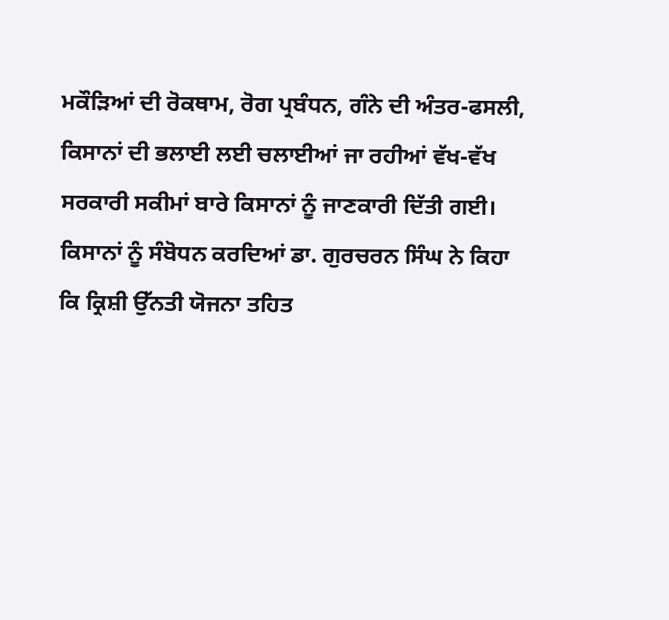ਮਕੌੜਿਆਂ ਦੀ ਰੋਕਥਾਮ, ਰੋਗ ਪ੍ਰਬੰਧਨ, ਗੰਨੇ ਦੀ ਅੰਤਰ-ਫਸਲੀ, ਕਿਸਾਨਾਂ ਦੀ ਭਲਾਈ ਲਈ ਚਲਾਈਆਂ ਜਾ ਰਹੀਆਂ ਵੱਖ-ਵੱਖ ਸਰਕਾਰੀ ਸਕੀਮਾਂ ਬਾਰੇ ਕਿਸਾਨਾਂ ਨੂੰ ਜਾਣਕਾਰੀ ਦਿੱਤੀ ਗਈ।
ਕਿਸਾਨਾਂ ਨੂੰ ਸੰਬੋਧਨ ਕਰਦਿਆਂ ਡਾ. ਗੁਰਚਰਨ ਸਿੰਘ ਨੇ ਕਿਹਾ ਕਿ ਕ੍ਰਿਸ਼ੀ ਉੱਨਤੀ ਯੋਜਨਾ ਤਹਿਤ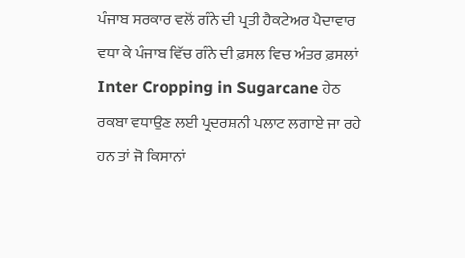ਪੰਜਾਬ ਸਰਕਾਰ ਵਲੋਂ ਗੰਨੇ ਦੀ ਪ੍ਰਤੀ ਹੈਕਟੇਅਰ ਪੈਦਾਵਾਰ ਵਧਾ ਕੇ ਪੰਜਾਬ ਵਿੱਚ ਗੰਨੇ ਦੀ ਫ਼ਸਲ ਵਿਚ ਅੰਤਰ ਫ਼ਸਲਾਂ Inter Cropping in Sugarcane ਹੇਠ ਰਕਬਾ ਵਧਾਉਣ ਲਈ ਪ੍ਰਦਰਸ਼ਨੀ ਪਲਾਟ ਲਗਾਏ ਜਾ ਰਹੇ ਹਨ ਤਾਂ ਜੋ ਕਿਸਾਨਾਂ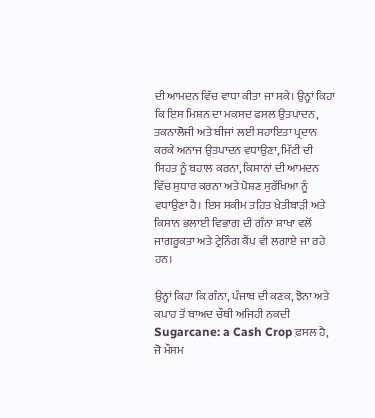ਦੀ ਆਮਦਨ ਵਿੱਚ ਵਾਧਾ ਕੀਤਾ ਜਾ ਸਕੇ। ਉਨ੍ਹਾਂ ਕਿਹਾ ਕਿ ਇਸ ਮਿਸ਼ਨ ਦਾ ਮਕਸਦ ਫਸਲ ਉਤਪਾਦਨ, ਤਕਨਾਲੋਜੀ ਅਤੇ ਬੀਜਾਂ ਲਈ ਸਹਾਇਤਾ ਪ੍ਰਦਾਨ ਕਰਕੇ ਅਨਾਜ ਉਤਪਾਦਨ ਵਧਾਉਣਾ, ਮਿੱਟੀ ਦੀ ਸਿਹਤ ਨੂੰ ਬਹਾਲ ਕਰਨਾ, ਕਿਸਾਨਾਂ ਦੀ ਆਮਦਨ ਵਿੱਚ ਸੁਧਾਰ ਕਰਨਾ ਅਤੇ ਪੋਸ਼ਣ ਸੁਰੱਖਿਆ ਨੂੰ ਵਧਾਉਣਾ ਹੈ। ਇਸ ਸਕੀਮ ਤਹਿਤ ਖ਼ੇਤੀਬਾੜੀ ਅਤੇ ਕਿਸਾਨ ਭਲਾਈ ਵਿਭਾਗ ਦੀ ਗੰਨਾ ਸ਼ਾਖਾ ਵਲੋਂ ਜਾਗਰੂਕਤਾ ਅਤੇ ਟ੍ਰੇਨਿੰਗ ਕੈਂਪ ਵੀ ਲਗਾਏ ਜਾ ਰਹੇ ਹਨ।

ਉਨ੍ਹਾਂ ਕਿਹਾ ਕਿ ਗੰਨਾ, ਪੰਜਾਬ ਦੀ ਕਣਕ, ਝੋਨਾ ਅਤੇ ਕਪਾਹ ਤੋਂ ਬਾਅਦ ਚੌਥੀ ਅਜਿਹੀ ਨਕਦੀ Sugarcane: a Cash Crop ਫ਼ਸਲ ਹੈ, ਜੋ ਮੌਸਮ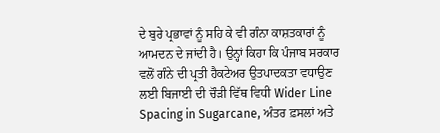ਦੇ ਬੁਰੇ ਪ੍ਰਭਾਵਾਂ ਨੂੰ ਸਹਿ ਕੇ ਵੀ ਗੰਨਾ ਕਾਸ਼ਤਕਾਰਾਂ ਨੂੰ ਆਮਦਨ ਦੇ ਜਾਂਦੀ ਹੈ। ਉਨ੍ਹਾਂ ਕਿਹਾ ਕਿ ਪੰਜਾਬ ਸਰਕਾਰ ਵਲੋਂ ਗੰਨੇ ਦੀ ਪ੍ਰਤੀ ਹੈਕਟੇਅਰ ਉਤਪਾਦਕਤਾ ਵਧਾਉਣ ਲਈ ਬਿਜਾਈ ਦੀ ਚੌੜੀ ਵਿੱਥ ਵਿਧੀ Wider Line Spacing in Sugarcane, ਅੰਤਰ ਫ਼ਸਲਾਂ ਅਤੇ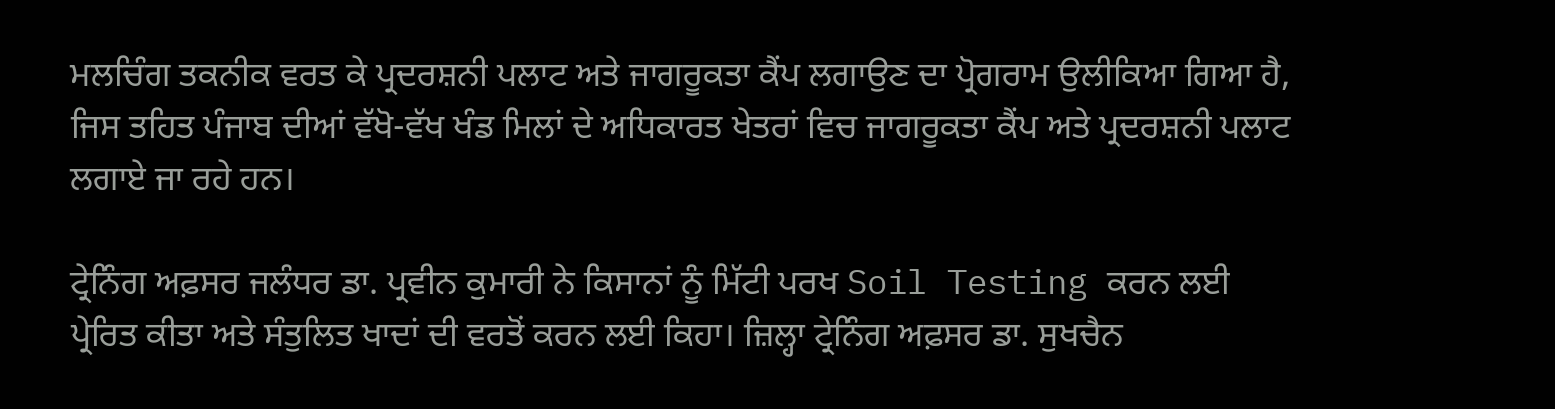ਮਲਚਿੰਗ ਤਕਨੀਕ ਵਰਤ ਕੇ ਪ੍ਰਦਰਸ਼ਨੀ ਪਲਾਟ ਅਤੇ ਜਾਗਰੂਕਤਾ ਕੈਂਪ ਲਗਾਉਣ ਦਾ ਪ੍ਰੋਗਰਾਮ ਉਲੀਕਿਆ ਗਿਆ ਹੈ, ਜਿਸ ਤਹਿਤ ਪੰਜਾਬ ਦੀਆਂ ਵੱਖੋ-ਵੱਖ ਖੰਡ ਮਿਲਾਂ ਦੇ ਅਧਿਕਾਰਤ ਖੇਤਰਾਂ ਵਿਚ ਜਾਗਰੂਕਤਾ ਕੈਂਪ ਅਤੇ ਪ੍ਰਦਰਸ਼ਨੀ ਪਲਾਟ ਲਗਾਏ ਜਾ ਰਹੇ ਹਨ।

ਟ੍ਰੇਨਿੰਗ ਅਫ਼ਸਰ ਜਲੰਧਰ ਡਾ. ਪ੍ਰਵੀਨ ਕੁਮਾਰੀ ਨੇ ਕਿਸਾਨਾਂ ਨੂੰ ਮਿੱਟੀ ਪਰਖ Soil Testing ਕਰਨ ਲਈ ਪ੍ਰੇਰਿਤ ਕੀਤਾ ਅਤੇ ਸੰਤੁਲਿਤ ਖਾਦਾਂ ਦੀ ਵਰਤੋਂ ਕਰਨ ਲਈ ਕਿਹਾ। ਜ਼ਿਲ੍ਹਾ ਟ੍ਰੇਨਿੰਗ ਅਫ਼ਸਰ ਡਾ. ਸੁਖਚੈਨ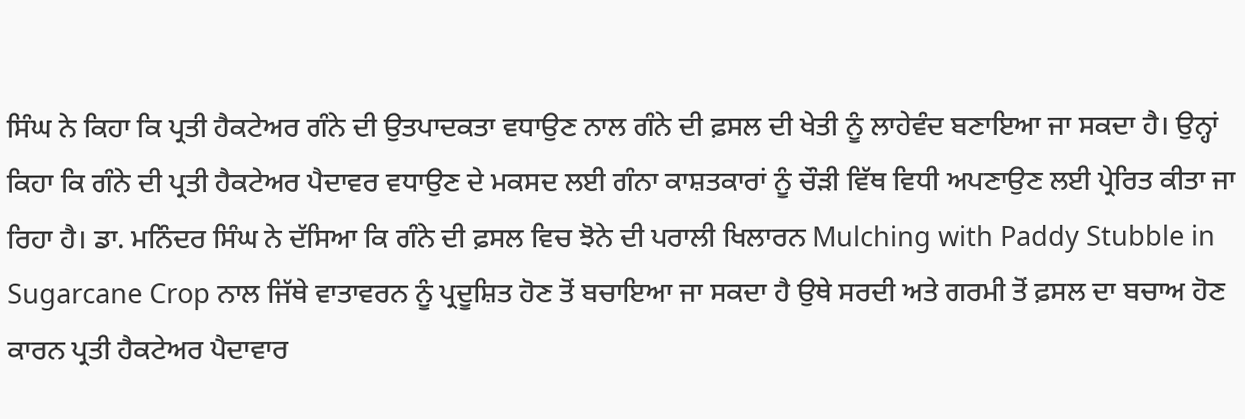ਸਿੰਘ ਨੇ ਕਿਹਾ ਕਿ ਪ੍ਰਤੀ ਹੈਕਟੇਅਰ ਗੰਨੇ ਦੀ ਉਤਪਾਦਕਤਾ ਵਧਾਉਣ ਨਾਲ ਗੰਨੇ ਦੀ ਫ਼ਸਲ ਦੀ ਖੇਤੀ ਨੂੰ ਲਾਹੇਵੰਦ ਬਣਾਇਆ ਜਾ ਸਕਦਾ ਹੈ। ਉਨ੍ਹਾਂ ਕਿਹਾ ਕਿ ਗੰਨੇ ਦੀ ਪ੍ਰਤੀ ਹੈਕਟੇਅਰ ਪੈਦਾਵਰ ਵਧਾਉਣ ਦੇ ਮਕਸਦ ਲਈ ਗੰਨਾ ਕਾਸ਼ਤਕਾਰਾਂ ਨੂੰ ਚੌੜੀ ਵਿੱਥ ਵਿਧੀ ਅਪਣਾਉਣ ਲਈ ਪ੍ਰੇਰਿਤ ਕੀਤਾ ਜਾ ਰਿਹਾ ਹੈ। ਡਾ. ਮਨਿੰਦਰ ਸਿੰਘ ਨੇ ਦੱਸਿਆ ਕਿ ਗੰਨੇ ਦੀ ਫ਼ਸਲ ਵਿਚ ਝੋਨੇ ਦੀ ਪਰਾਲੀ ਖਿਲਾਰਨ Mulching with Paddy Stubble in Sugarcane Crop ਨਾਲ ਜਿੱਥੇ ਵਾਤਾਵਰਨ ਨੂੰ ਪ੍ਰਦੂਸ਼ਿਤ ਹੋਣ ਤੋਂ ਬਚਾਇਆ ਜਾ ਸਕਦਾ ਹੈ ਉਥੇ ਸਰਦੀ ਅਤੇ ਗਰਮੀ ਤੋਂ ਫ਼ਸਲ ਦਾ ਬਚਾਅ ਹੋਣ ਕਾਰਨ ਪ੍ਰਤੀ ਹੈਕਟੇਅਰ ਪੈਦਾਵਾਰ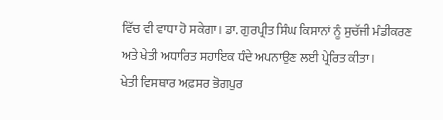ਵਿੱਚ ਵੀ ਵਾਧਾ ਹੋ ਸਕੇਗਾ। ਡਾ. ਗੁਰਪ੍ਰੀਤ ਸਿੰਘ ਕਿਸਾਨਾਂ ਨੂੰ ਸੁਚੱਜੀ ਮੰਡੀਕਰਣ ਅਤੇ ਖੇਤੀ ਅਧਾਰਿਤ ਸਹਾਇਕ ਧੰਦੇ ਅਪਨਾਉਣ ਲਈ ਪ੍ਰੇਰਿਤ ਕੀਤਾ।
ਖੇਤੀ ਵਿਸਥਾਰ ਅਫ਼ਸਰ ਭੋਗਪੁਰ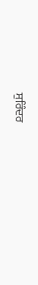ਸੁਰਿੰਦਰ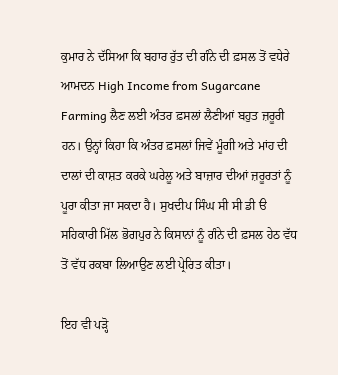ਕੁਮਾਰ ਨੇ ਦੱਸਿਆ ਕਿ ਬਹਾਰ ਰੁੱਤ ਦੀ ਗੰਨੇ ਦੀ ਫ਼ਸਲ ਤੋਂ ਵਧੇਰੇ ਆਮਦਨ High Income from Sugarcane Farming ਲੈਣ ਲਈ ਅੰਤਰ ਫ਼ਸਲਾਂ ਲੈਣੀਆਂ ਬਹੁਤ ਜ਼ਰੂਰੀ ਹਨ। ਉਨ੍ਹਾਂ ਕਿਹਾ ਕਿ ਅੰਤਰ ਫ਼ਸਲਾਂ ਜਿਵੇਂ ਮੂੰਗੀ ਅਤੇ ਮਾਂਹ ਦੀ ਦਾਲਾਂ ਦੀ ਕਾਸ਼ਤ ਕਰਕੇ ਘਰੇਲੂ ਅਤੇ ਬਾਜ਼ਾਰ ਦੀਆਂ ਜ਼ਰੂਰਤਾਂ ਨੂੰ ਪੂਰਾ ਕੀਤਾ ਜਾ ਸਕਦਾ ਹੈ। ਸੁਖਦੀਪ ਸਿੰਘ ਸੀ ਸੀ ਡੀ ੳ ਸਹਿਕਾਰੀ ਮਿੱਲ ਭੋਗਪੁਰ ਨੇ ਕਿਸਾਨਾਂ ਨੂੰ ਗੰਨੇ ਦੀ ਫ਼ਸਲ ਹੇਠ ਵੱਧ ਤੋਂ ਵੱਧ ਰਕਬਾ ਲਿਆਉਣ ਲਈ ਪ੍ਰੇਰਿਤ ਕੀਤਾ।

ਇਹ ਵੀ ਪੜ੍ਹੋ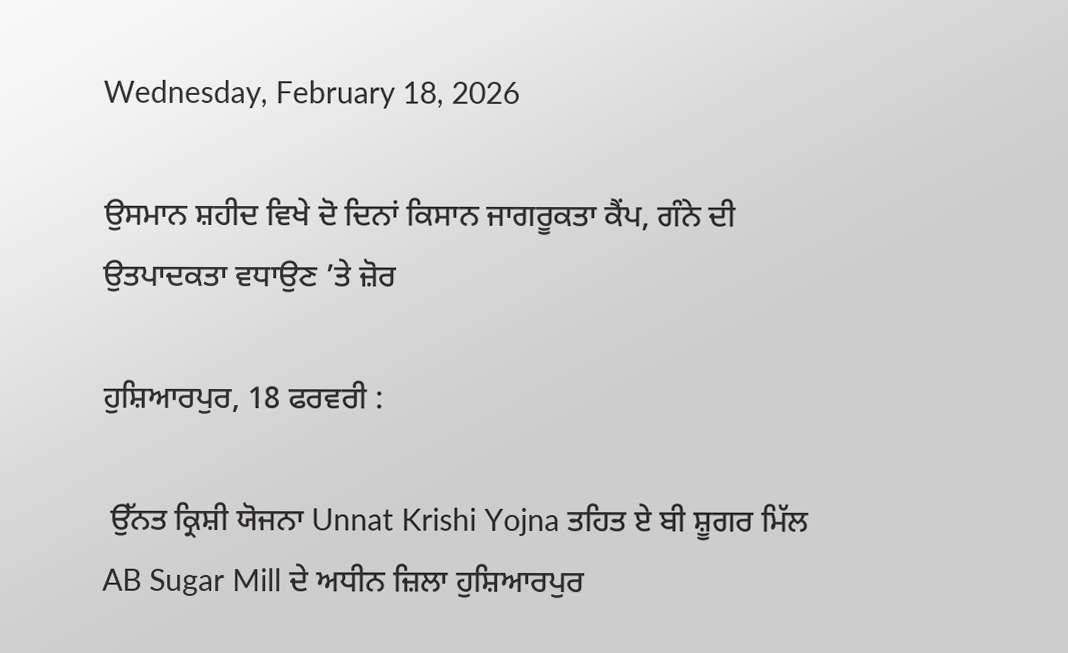Wednesday, February 18, 2026

ਉਸਮਾਨ ਸ਼ਹੀਦ ਵਿਖੇ ਦੋ ਦਿਨਾਂ ਕਿਸਾਨ ਜਾਗਰੂਕਤਾ ਕੈਂਪ, ਗੰਨੇ ਦੀ ਉਤਪਾਦਕਤਾ ਵਧਾਉਣ ’ਤੇ ਜ਼ੋਰ

ਹੁਸ਼ਿਆਰਪੁਰ, 18 ਫਰਵਰੀ :

 ਉੱਨਤ ਕ੍ਰਿਸ਼ੀ ਯੋਜਨਾ Unnat Krishi Yojna ਤਹਿਤ ਏ ਬੀ ਸ਼ੂਗਰ ਮਿੱਲ AB Sugar Mill ਦੇ ਅਧੀਨ ਜ਼ਿਲਾ ਹੁਸ਼ਿਆਰਪੁਰ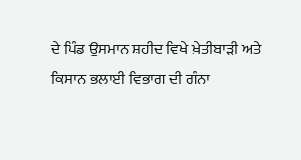ਦੇ ਪਿੰਡ ਉਸਮਾਨ ਸ਼ਹੀਦ ਵਿਖੇ ਖ਼ੇਤੀਬਾੜੀ ਅਤੇ ਕਿਸਾਨ ਭਲਾਈ ਵਿਭਾਗ ਦੀ ਗੰਨਾ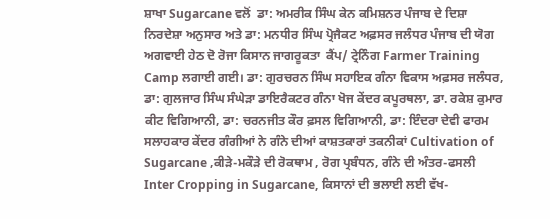ਸ਼ਾਖਾ Sugarcane ਵਲੋਂ  ਡਾ: ਅਮਰੀਕ ਸਿੰਘ ਕੇਨ ਕਮਿਸ਼ਨਰ ਪੰਜਾਬ ਦੇ ਦਿਸ਼ਾ ਨਿਰਦੇਸ਼ਾ ਅਨੁਸਾਰ ਅਤੇ ਡਾ: ਮਨਧੀਰ ਸਿੰਘ ਪ੍ਰੋਜੈਕਟ ਅਫ਼ਸਰ ਜਲੰਧਰ ਪੰਜਾਬ ਦੀ ਯੋਗ ਅਗਵਾਈ ਹੇਠ ਦੋ ਰੋਜਾ ਕਿਸਾਨ ਜਾਗਰੂਕਤਾ  ਕੈਂਪ/ ਟ੍ਰੇਨਿੰਗ Farmer Training Camp ਲਗਾਈ ਗਈ। ਡਾ: ਗੁਰਚਰਨ ਸਿੰਘ ਸਹਾਇਕ ਗੰਨਾ ਵਿਕਾਸ ਅਫ਼ਸਰ ਜਲੰਧਰ, ਡਾ: ਗੁਲਜਾਰ ਸਿੰਘ ਸੰਘੇੜਾ ਡਾਇਰੈਕਟਰ ਗੰਨਾ ਖੋਜ ਕੇਂਦਰ ਕਪੂਰਥਲਾ, ਡਾ. ਰਕੇਸ਼ ਕੁਮਾਰ ਕੀਟ ਵਿਗਿਆਨੀ, ਡਾ: ਚਰਨਜੀਤ ਕੌਰ ਫ਼ਸਲ ਵਿਗਿਆਨੀ, ਡਾ: ਇੰਦਰਾ ਦੇਵੀ ਫਾਰਮ ਸਲਾਹਕਾਰ ਕੇਂਦਰ ਗੰਗੀਆਂ ਨੇ ਗੰਨੇ ਦੀਆਂ ਕਾਸ਼ਤਕਾਰਾਂ ਤਕਨੀਕਾਂ Cultivation of Sugarcane ,ਕੀੜੇ-ਮਕੌੜੇ ਦੀ ਰੋਕਥਾਮ , ਰੋਗ ਪ੍ਰਬੰਧਨ, ਗੰਨੇ ਦੀ ਅੰਤਰ-ਫਸਲੀ Inter Cropping in Sugarcane, ਕਿਸਾਨਾਂ ਦੀ ਭਲਾਈ ਲਈ ਵੱਖ-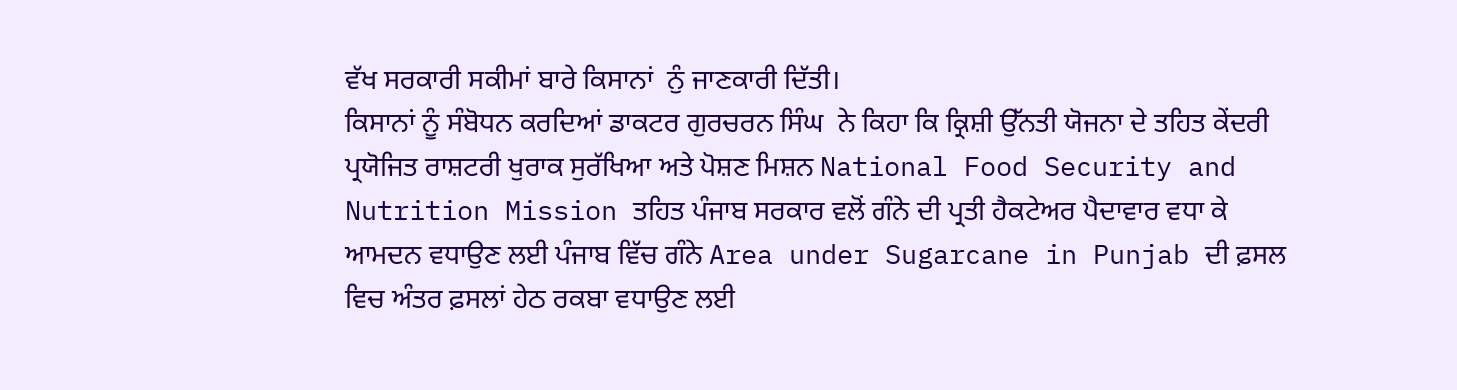ਵੱਖ ਸਰਕਾਰੀ ਸਕੀਮਾਂ ਬਾਰੇ ਕਿਸਾਨਾਂ  ਨੁੰ ਜਾਣਕਾਰੀ ਦਿੱਤੀ।
ਕਿਸਾਨਾਂ ਨੂੰ ਸੰਬੋਧਨ ਕਰਦਿਆਂ ਡਾਕਟਰ ਗੁਰਚਰਨ ਸਿੰਘ  ਨੇ ਕਿਹਾ ਕਿ ਕ੍ਰਿਸ਼ੀ ਉੱਨਤੀ ਯੋਜਨਾ ਦੇ ਤਹਿਤ ਕੇਂਦਰੀ ਪ੍ਰਯੋਜਿਤ ਰਾਸ਼ਟਰੀ ਖੁਰਾਕ ਸੁਰੱਖਿਆ ਅਤੇ ਪੋਸ਼ਣ ਮਿਸ਼ਨ National Food Security and Nutrition Mission ਤਹਿਤ ਪੰਜਾਬ ਸਰਕਾਰ ਵਲੋਂ ਗੰਨੇ ਦੀ ਪ੍ਰਤੀ ਹੈਕਟੇਅਰ ਪੈਦਾਵਾਰ ਵਧਾ ਕੇ ਆਮਦਨ ਵਧਾਉਣ ਲਈ ਪੰਜਾਬ ਵਿੱਚ ਗੰਨੇ Area under Sugarcane in Punjab ਦੀ ਫ਼ਸਲ ਵਿਚ ਅੰਤਰ ਫ਼ਸਲਾਂ ਹੇਠ ਰਕਬਾ ਵਧਾਉਣ ਲਈ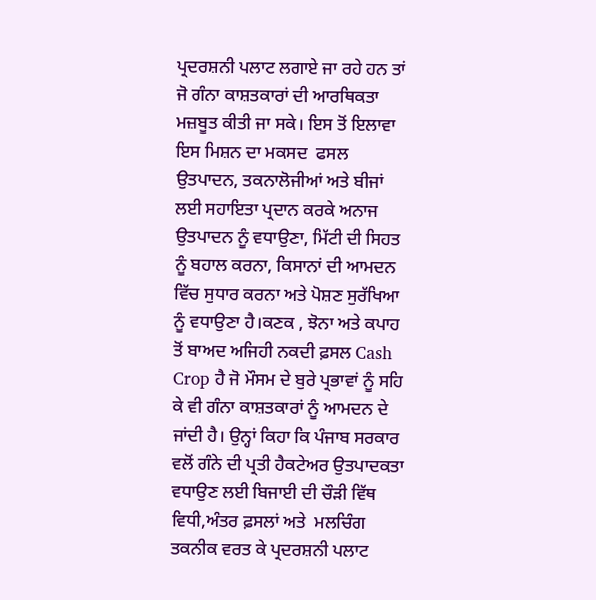ਪ੍ਰਦਰਸ਼ਨੀ ਪਲਾਟ ਲਗਾਏ ਜਾ ਰਹੇ ਹਨ ਤਾਂ ਜੋ ਗੰਨਾ ਕਾਸ਼ਤਕਾਰਾਂ ਦੀ ਆਰਥਿਕਤਾ ਮਜ਼ਬੂਤ ਕੀਤੀ ਜਾ ਸਕੇ। ਇਸ ਤੋਂ ਇਲਾਵਾ ਇਸ ਮਿਸ਼ਨ ਦਾ ਮਕਸਦ  ਫਸਲ ਉਤਪਾਦਨ, ਤਕਨਾਲੋਜੀਆਂ ਅਤੇ ਬੀਜਾਂ ਲਈ ਸਹਾਇਤਾ ਪ੍ਰਦਾਨ ਕਰਕੇ ਅਨਾਜ ਉਤਪਾਦਨ ਨੂੰ ਵਧਾਉਣਾ, ਮਿੱਟੀ ਦੀ ਸਿਹਤ ਨੂੰ ਬਹਾਲ ਕਰਨਾ, ਕਿਸਾਨਾਂ ਦੀ ਆਮਦਨ ਵਿੱਚ ਸੁਧਾਰ ਕਰਨਾ ਅਤੇ ਪੋਸ਼ਣ ਸੁਰੱਖਿਆ ਨੂੰ ਵਧਾਉਣਾ ਹੈ।ਕਣਕ , ਝੋਨਾ ਅਤੇ ਕਪਾਹ ਤੋਂ ਬਾਅਦ ਅਜਿਹੀ ਨਕਦੀ ਫ਼ਸਲ Cash Crop ਹੈ ਜੋ ਮੌਸਮ ਦੇ ਬੁਰੇ ਪ੍ਰਭਾਵਾਂ ਨੂੰ ਸਹਿ ਕੇ ਵੀ ਗੰਨਾ ਕਾਸ਼ਤਕਾਰਾਂ ਨੂੰ ਆਮਦਨ ਦੇ ਜਾਂਦੀ ਹੈ। ਉਨ੍ਹਾਂ ਕਿਹਾ ਕਿ ਪੰਜਾਬ ਸਰਕਾਰ ਵਲੋਂ ਗੰਨੇ ਦੀ ਪ੍ਰਤੀ ਹੈਕਟੇਅਰ ਉਤਪਾਦਕਤਾ ਵਧਾਉਣ ਲਈ ਬਿਜਾਈ ਦੀ ਚੌੜੀ ਵਿੱਥ ਵਿਧੀ,ਅੰਤਰ ਫ਼ਸਲਾਂ ਅਤੇ  ਮਲਚਿੰਗ  ਤਕਨੀਕ ਵਰਤ ਕੇ ਪ੍ਰਦਰਸ਼ਨੀ ਪਲਾਟ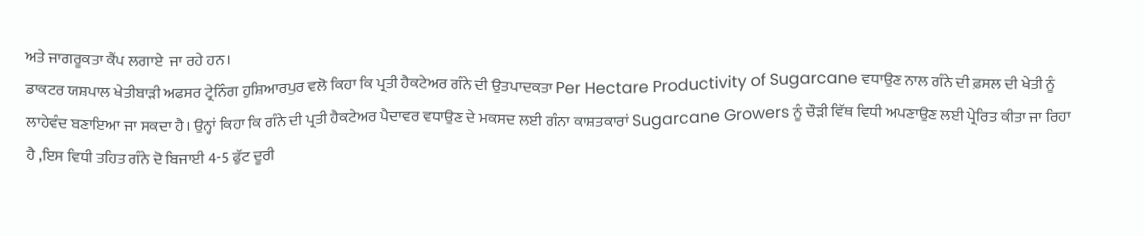ਅਤੇ ਜਾਗਰੂਕਤਾ ਕੈਂਪ ਲਗਾਏ  ਜਾ ਰਹੇ ਹਨ।
ਡਾਕਟਰ ਯਸ਼ਪਾਲ ਖੇਤੀਬਾੜੀ ਅਫਸਰ ਟ੍ਰੇਨਿੰਗ ਹੁਸ਼ਿਆਰਪੁਰ ਵਲੋ ਕਿਹਾ ਕਿ ਪ੍ਰਤੀ ਹੈਕਟੇਅਰ ਗੰਨੇ ਦੀ ਉਤਪਾਦਕਤਾ Per Hectare Productivity of Sugarcane ਵਧਾਉਣ ਨਾਲ ਗੰਨੇ ਦੀ ਫ਼ਸਲ ਦੀ ਖੇਤੀ ਨੂੰ ਲਾਹੇਵੰਦ ਬਣਾਇਆ ਜਾ ਸਕਦਾ ਹੈ। ਉਨ੍ਹਾਂ ਕਿਹਾ ਕਿ ਗੰਨੇ ਦੀ ਪ੍ਰਤੀ ਹੈਕਟੇਅਰ ਪੈਦਾਵਰ ਵਧਾਉਣ ਦੇ ਮਕਸਦ ਲਈ ਗੰਨਾ ਕਾਸ਼ਤਕਾਰਾਂ Sugarcane Growers ਨੂੰ ਚੌੜੀ ਵਿੱਥ ਵਿਧੀ ਅਪਣਾਉਣ ਲਈ ਪ੍ਰੇਰਿਤ ਕੀਤਾ ਜਾ ਰਿਹਾ ਹੈ ,ਇਸ ਵਿਧੀ ਤਹਿਤ ਗੰਨੇ ਦੋ ਬਿਜਾਈ 4-5 ਫੁੱਟ ਦੂਰੀ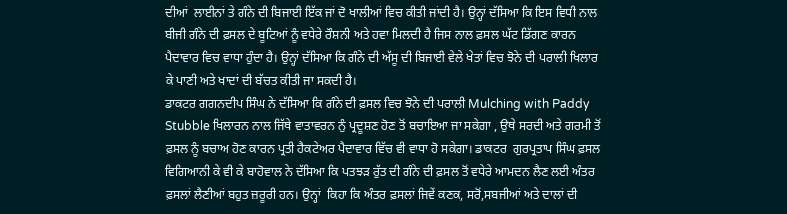ਦੀਆਂ  ਲਾਈਨਾਂ ਤੇ ਗੰਨੇ ਦੀ ਬਿਜਾਈ ਇੱਕ ਜਾਂ ਦੋ ਖਾਲੀਆਂ ਵਿਚ ਕੀਤੀ ਜਾਂਦੀ ਹੈ। ਉਨ੍ਹਾਂ ਦੱਸਿਆ ਕਿ ਇਸ ਵਿਧੀ ਨਾਲ ਬੀਜੀ ਗੰਨੇ ਦੀ ਫ਼ਸਲ ਦੇ ਬੂਟਿਆਂ ਨੂੰ ਵਧੇਰੇ ਰੌਸ਼ਨੀ ਅਤੇ ਹਵਾ ਮਿਲਦੀ ਹੈ ਜਿਸ ਨਾਲ ਫ਼ਸਲ ਘੱਟ ਡਿੱਗਣ ਕਾਰਨ ਪੈਦਾਵਾਰ ਵਿਚ ਵਾਧਾ ਹੁੰਦਾ ਹੈ। ਉਨ੍ਹਾਂ ਦੱਸਿਆ ਕਿ ਗੰਨੇ ਦੀ ਅੱਸੂ ਦੀ ਬਿਜਾਈ ਵੇਲੇ ਖੇਤਾਂ ਵਿਚ ਝੋਨੇ ਦੀ ਪਰਾਲੀ ਖਿਲਾਰ ਕੇ ਪਾਣੀ ਅਤੇ ਖਾਦਾਂ ਦੀ ਬੱਚਤ ਕੀਤੀ ਜਾ ਸਕਦੀ ਹੈ।
ਡਾਕਟਰ ਗਗਨਦੀਪ ਸਿੰਘ ਨੇ ਦੱਸਿਆ ਕਿ ਗੰਨੇ ਦੀ ਫ਼ਸਲ ਵਿਚ ਝੋਨੇ ਦੀ ਪਰਾਲੀ Mulching with Paddy Stubble ਖਿਲਾਰਨ ਨਾਲ ਜਿੱਥੇ ਵਾਤਾਵਰਨ ਨੁੰ ਪ੍ਰਦੂਸ਼ਣ ਹੋਣ ਤੋਂ ਬਚਾਇਆ ਜਾ ਸਕੇਗਾ , ਉਥੇ ਸਰਦੀ ਅਤੇ ਗਰਮੀ ਤੋਂ ਫ਼ਸਲ ਨੂੰ ਬਚਾਅ ਹੋਣ ਕਾਰਨ ਪ੍ਰਤੀ ਹੈਕਟੇਅਰ ਪੈਦਾਵਾਰ ਵਿੱਚ ਵੀ ਵਾਧਾ ਹੋ ਸਕੇਗਾ। ਡਾਕਟਰ  ਗੁਰਪ੍ਰਤਾਪ ਸਿੰਘ ਫ਼ਸਲ ਵਿਗਿਆਨੀ ਕੇ ਵੀ ਕੇ ਬਾਹੋਵਾਲ ਨੇ ਦੱਸਿਆ ਕਿ ਪਤਝੜ ਰੁੱਤ ਦੀ ਗੰਨੇ ਦੀ ਫ਼ਸਲ ਤੋਂ ਵਧੇਰੇ ਆਮਦਨ ਲੈਣ ਲਈ ਅੰਤਰ ਫ਼ਸਲਾਂ ਲੈਣੀਆਂ ਬਹੁਤ ਜ਼ਰੂਰੀ ਹਨ। ਉਨ੍ਹਾਂ  ਕਿਹਾ ਕਿ ਅੰਤਰ ਫ਼ਸਲਾਂ ਜਿਵੇਂ ਕਣਕ, ਸਰੋਂ,ਸਬਜੀਆਂ ਅਤੇ ਦਾਲਾਂ ਦੀ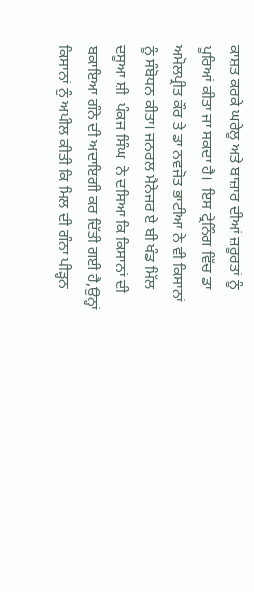ਕਾਸ਼ਤ ਕਰਕੇ ਘਰੇਲੂ ਅਤੇ ਬਾਜ਼ਾਰ ਦੀਆਂ ਜ਼ਰੂਰਤਾਂ ਨੂੰ ਪੂਰਿਆਂ ਕੀਤਾ ਜਾ ਸਕਦਾ ਹੈ।  ਇਸ ਟ੍ਰੇਨਿੰਗ ਵਿੱਚ ਡਾ ਅਮੋਲਪ੍ਰੀਤ ਕੌਰ ਤੇ ਡਾ ਨਵਜੋਤ ਭਾਟੀਆ ਨੇ ਵੀ ਕਿਸਾਨਾਂ ਨੂੰ ਸੰਬੋਧਨ ਕੀਤਾ। ਜਨਰਲ ਮੈਨੇਜਰ ਏ ਬੀ ਖੰਡ ਮਿੱਲ ਦਸੂਆ ਸ਼ੀ  ਪੰਕਜ ਸਿੰਘ  ਨੇ ਦਸਿਆ ਕਿ ਕਿਸਾਨਾਂ ਦੀ ਬਕਾਇਆ ਗੰਨੇ ਦੀ ਅਦਾਇਗੀ ਕਰ ਦਿੱਤੀ ਗਈ ਹੈ,ਉਨ੍ਹਾਂ ਕਿਸਾਨਾਂ ਨੁੰ ਅਪੀਲ ਕੀਤੀ ਕਿ ਮਿਲ ਦੀ ਗੰਨਾ ਪੀੜ੍ਹਨ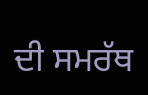ਦੀ ਸਮਰੱਥ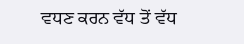ਵਧਣ ਕਰਨ ਵੱਧ ਤੋਂ ਵੱਧ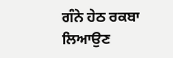ਗੰਨੇ ਹੇਠ ਰਕਬਾ ਲਿਆਉਣ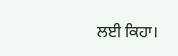ਲਈ ਕਿਹਾ।